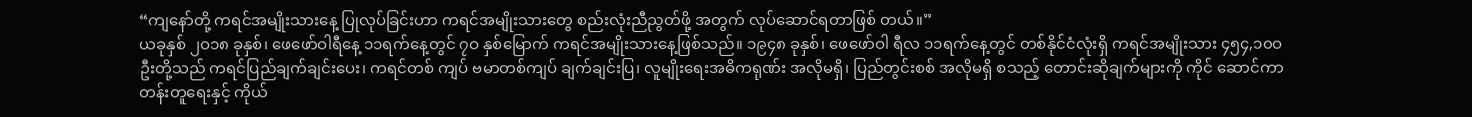“ကျနော်တို့ ကရင်အမျိုးသားနေ့ ပြုလုပ်ခြင်းဟာ ကရင်အမျိုးသားတွေ စည်းလုံးညီညွတ်ဖို့ အတွက် လုပ်ဆောင်ရတာဖြစ် တယ်။”
ယခုနှစ် ၂ဝ၁၈ ခုနှစ်၊ ဖေဖော်ဝါရီနေ့ ၁၁ရက်နေ့တွင် ၇ဝ နှစ်မြောက် ကရင်အမျိုးသားနေ့ဖြစ်သည်။ ၁၉၄၈ ခုနှစ်၊ ဖေဖော်ဝါ ရီလ ၁၁ရက်နေ့တွင် တစ်နိုင်ငံလုံးရှိ ကရင်အမျိုးသား ၄၅၄,၁၀ဝဦးတို့သည် ကရင်ပြည်ချက်ချင်းပေး၊ ကရင်တစ် ကျပ် ဗမာတစ်ကျပ် ချက်ချင်းပြ၊ လူမျိုးရေးအဓိကရုဏ်း အလိုမရှိ၊ ပြည်တွင်းစစ် အလိုမရှိ စသည့် တောင်းဆိုချက်များကို ကိုင် ဆောင်ကာ တန်းတူရေးနှင့် ကိုယ်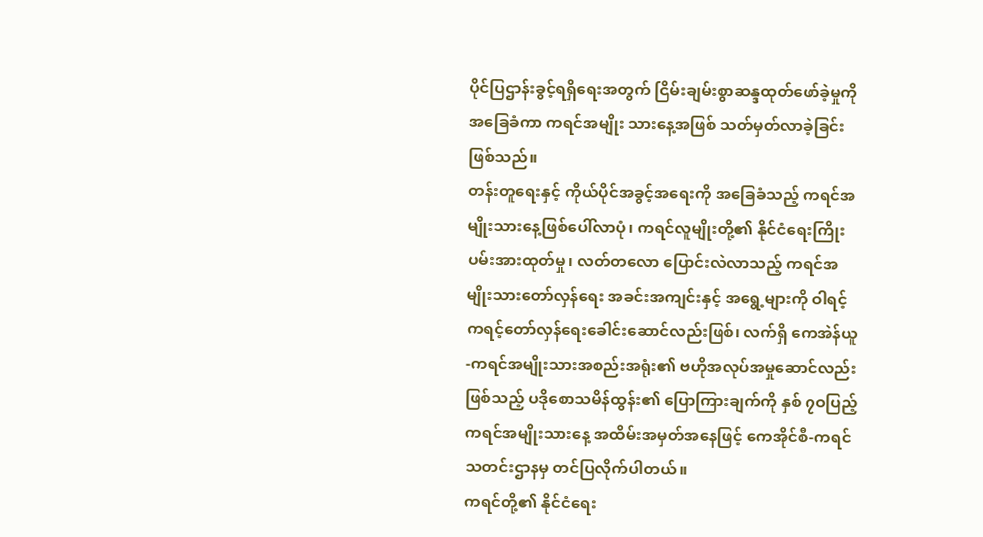ပိုင်ပြဌာန်းခွင့်ရရှိရေးအတွက် ငြိမ်းချမ်းစွာဆန္ဒထုတ်ဖော်ခဲ့မှုကို အခြေခံကာ ကရင်အမျိုး သားနေ့အဖြစ် သတ်မှတ်လာခဲ့ခြင်းဖြစ်သည်။
တန်းတူရေးနှင့် ကိုယ်ပိုင်အခွင့်အရေးကို အခြေခံသည့် ကရင်အမျိုးသားနေ့ဖြစ်ပေါ်လာပုံ၊ ကရင်လူမျိုးတို့၏ နိုင်ငံရေးကြိုး ပမ်းအားထုတ်မှု၊ လတ်တလော ပြောင်းလဲလာသည့် ကရင်အမျိုးသားတော်လှန်ရေး အခင်းအကျင်းနှင့် အရွေ့များကို ဝါရင့် ကရင့်တော်လှန်ရေးခေါင်းဆောင်လည်းဖြစ်၊ လက်ရှိ ကေအဲန်ယူ-ကရင်အမျိုးသားအစည်းအရုံး၏ ဗဟိုအလုပ်အမှုဆောင်လည်းဖြစ်သည့် ပဒိုစောသမိန်ထွန်း၏ ပြောကြားချက်ကို နှစ် ၇ဝပြည့် ကရင်အမျိုးသားနေ့ အထိမ်းအမှတ်အနေဖြင့် ကေအိုင်စီ-ကရင်သတင်းဌာနမှ တင်ပြလိုက်ပါတယ်။
ကရင်တို့၏ နိုင်ငံရေး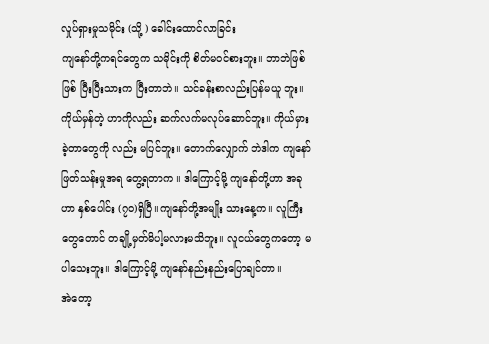လှုပ်ရှားမှုသမိုင်း (သို့ ) ခေါင်းထောင်လာခြင်း
ကျနော်တို့ကရင်တွေက သမိုင်းကို စိတ်မဝင်စားဘူး။ ဘာဘဲဖြစ်ဖြစ် ပြီးပြီးသားက ပြီးတာဘဲ။ သင်ခန်းစာလည်းပြန်မယူ ဘူး။ ကိုယ်မှန်တဲ့ ဟာကိုလည်း ဆက်လက်မလုပ်ဆောင်ဘူး။ ကိုယ်မှားခဲ့တာတွေကို လည်း မပြင်ဘူး။ တောက်လျှောက် ဘဲဒါက ကျနော်ဖြတ်သန်းမှုအရ တွေ့ရတာက ။ ဒါကြောင့်မို့ ကျနော်တို့ဟာ အခုဟာ နှစ်ပေါင်း (၇၀)ရှိပြီ။ကျနော်တို့အမျိုး သားနေ့က။ လူကြီးတွေတောင် တချို့မှတ်မိပါ့မလားမသိဘူး။ လူငယ်တွေကတော့ မပါသေးဘူး။ ဒါကြောင့်မို့ ကျနော်နည်းနည်းပြောချင်တာ။
အဲတော့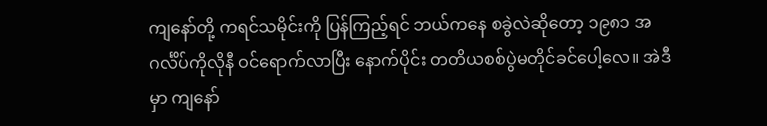ကျနော်တို့ ကရင်သမိုင်းကို ပြန်ကြည့်ရင် ဘယ်ကနေ စခွဲလဲဆိုတော့ ၁၉၈၁ အဂင်္လိပ်ကိုလိုနီ ဝင်ရောက်လာပြီး နောက်ပိုင်း တတိယစစ်ပွဲမတိုင်ခင်ပေါ့လေ။ အဲဒီမှာ ကျနော်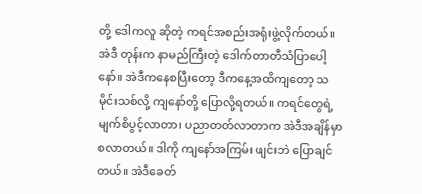တို့ ဒေါကလူ ဆိုတဲ့ ကရင်အစည်းအရုံးဖွဲ့လိုက်တယ်။ အဲဒီ တုန်းက နာမည်ကြီးတဲ့ ဒေါက်တာတီသံပြာပေါ့နော်။ အဲဒီကနေစပြီးတော့ ဒီကနေ့အထိကျတော့ သမိုင်းသစ်လို့ ကျနော်တို့ ပြောလို့ရတယ်။ ကရင်တွေရဲ့ မျက်စိပွင့်လာတာ၊ ပညာတတ်လာတာက အဲဒီအချိန်မှာ စလာတယ်။ ဒါကို ကျနော်အကြမ်း ဖျင်းဘဲ ပြောချင်တယ်။ အဲဒီခေတ်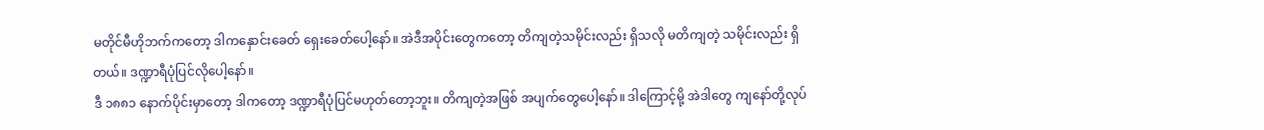မတိုင်မီဟိုဘက်ကတော့ ဒါကနှောင်းခေတ် ရှေးခေတ်ပေါ့နော်။ အဲဒီအပိုင်းတွေကတော့ တိကျတဲ့သမိုင်းလည်း ရှိသလို မတိကျတဲ့ သမိုင်းလည်း ရှိတယ်။ ဒဏ္ဍာရီပုံပြင်လိုပေါ့နော်။
ဒီ ၁၈၈၁ နောက်ပိုင်းမှာတော့ ဒါကတော့ ဒဏ္ဍာရီပုံပြင်မဟုတ်တော့ဘူး။ တိကျတဲ့အဖြစ် အပျက်တွေပေါ့နော်။ ဒါကြောင့်မို့ အဲဒါတွေ ကျနော်တို့လုပ်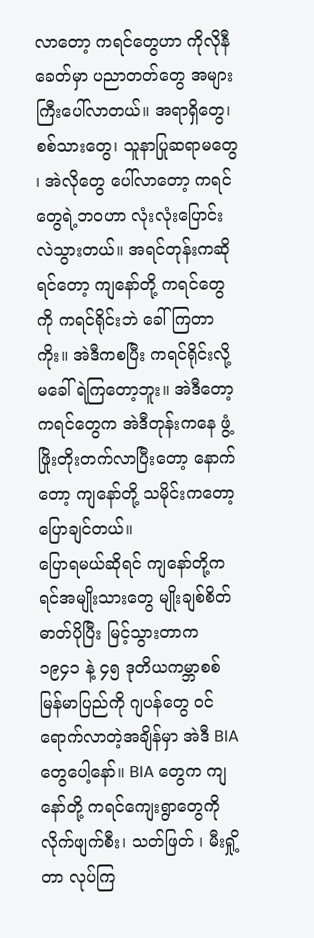လာတော့ ကရင်တွေဟာ ကိုလိုနီခေတ်မှာ ပညာတတ်တွေ အများကြီးပေါ်လာတယ်။ အရာရှိတွေ၊ စစ်သားတွေ၊ သူနာပြုဆရာမတွေ ၊ အဲလိုတွေ ပေါ်လာတော့ ကရင်တွေရဲ့ဘဝဟာ လုံးလုံးပြောင်းလဲသွားတယ်။ အရင်တုန်းကဆိုရင်တော့ ကျနော်တို့ ကရင်တွေကို ကရင်ရိုင်းဘဲ ခေါ်ကြတာကိုး။ အဲဒီကစပြီး ကရင်ရိုင်းလို့ မခေါ်ရဲကြတော့ဘူး။ အဲဒီတော့ ကရင်တွေက အဲဒီတုန်းကနေ ဖွံ့ဖြိုးတိုးတက်လာပြီးတော့ နောက်တော့ ကျနော်တို့ သမိုင်းကတော့ ပြောချင်တယ်။
ပြောရမယ်ဆိုရင် ကျနော်တို့ကရင်အမျိုးသားတွေ မျိုးချစ်စိတ်ဓာတ်ပိုပြီး မြင့်သွားတာက ၁၉၄၁ နဲ့ ၄၅ ဒုတိယကမ္ဘာစစ် မြန်မာပြည်ကို ဂျပန်တွေ ဝင်ရောက်လာတဲ့အချိန်မှာ အဲဒီ BIA တွေပေါ့နော်။ BIA တွေက ကျနော်တို့ ကရင်ကျေးရွာတွေကို လိုက်ဖျက်စီး၊ သတ်ဖြတ် ၊ မီးရှို့တာ လုပ်ကြ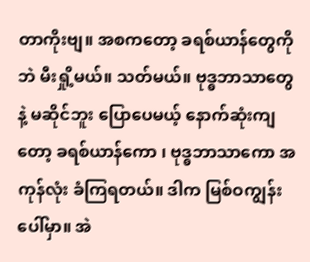တာကိုးဗျ။ အစကတော့ ခရစ်ယာန်တွေကိုဘဲ မီးရှို့မယ်။ သတ်မယ်။ ဗုဒ္ဓဘာသာတွေနဲ့ မဆိုင်ဘူး ပြောပေမယ့် နောက်ဆုံးကျတော့ ခရစ်ယာန်ကော ၊ ဗုဒ္ဓဘာသာကော အကုန်လုံး ခံကြရတယ်။ ဒါက မြစ်ဝကျွန်းပေါ်မှာ။ အဲ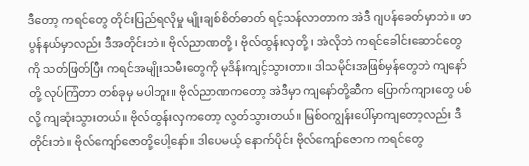ဒီတော့ ကရင်တွေ တိုင်းပြည်ရလိုမှု မျိုးချစ်စိတ်ဓာတ် ရင့်သန်လာတာက အဲဒီ ဂျပန်ခေတ်မှာဘဲ။ ဖာပွန်နယ်မှာလည်း ဒီအတိုင်းဘဲ။ ဗိုလ်ညာဏတို့ ၊ ဗိုလ်ထွန်းလှတို့ ၊ အဲလိုဘဲ ကရင်ခေါင်းဆောင်တွေကို သတ်ဖြတ်ပြီး ကရင်အမျိုးသမီးတွေကို မုဒိန်းကျင့်သွားတာ။ ဒါသမိုင်းအဖြစ်မှန်တွေဘဲ ကျနော်တို့ လုပ်ကြံတာ တစ်ခုမှ မပါဘူး။ ဗိုလ်ညာဏကတော့ အဲဒီမှာ ကျနော်တို့ဆီက ပြောက်ကျားတွေ ပစ်လို့ ကျဆုံးသွားတယ်။ ဗိုလ်ထွန်းလှကတော့ လွတ်သွားတယ်။ မြစ်ဝကျွန်းပေါ်မှာကျတော့လည်း ဒီတိုင်းဘဲ။ ဗိုလ်ကျော်ဇောတို့ပေါ့နော်။ ဒါပေမယ့် နောက်ပိုင်း ဗိုလ်ကျော်ဇောက ကရင်တွေ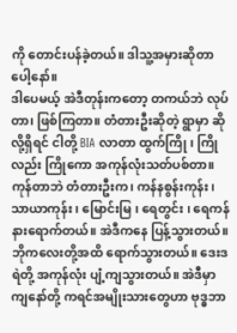ကို တောင်းပန်ခဲ့တယ်။ ဒါသူ့အမှားဆိုတာပေါ့နော်။
ဒါပေမယ့် အဲဒီတုန်းကတော့ တကယ်ဘဲ လုပ်တာ၊ ဖြစ်ကြတာ။ တံတားဦးဆိုတဲ့ ရွာမှာ ဆိုလို့ရှိရင် ငါတို့ BIA လာတာ ထွက်ကြို ၊ ကြိုလည်း ကြိုကော အကုန်လုံးသတ်ပစ်တာ။ ကုန်တာဘဲ တံတားဦးက၊ ကန်နစွန်းကုန်း ၊ သာယာကုန်း ၊ မြောင်းမြ ၊ ရေတွင်း ၊ ရေကန် နားရောက်တယ်။ အဲဒီကနေ ပြန့်သွားတယ်။ ဘိုကလေးတို့အထိ ရောက်သွားတယ်။ ဒေးဒရဲတို့ အကုန်လုံး ပျံ့ကျသွားတယ်။ အဲဒီမှာ ကျနော်တို့ ကရင်အမျိုးသားတွေဟာ ဗုဒ္ဓဘာ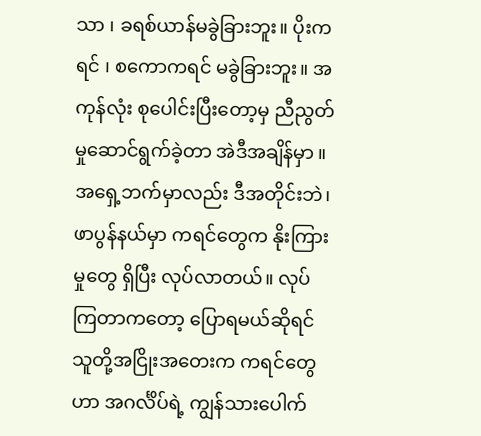သာ ၊ ခရစ်ယာန်မခွဲခြားဘူး။ ပိုးကရင် ၊ စကောကရင် မခွဲခြားဘူး။ အကုန်လုံး စုပေါင်းပြီးတော့မှ ညီညွတ်မှုဆောင်ရွက်ခဲ့တာ အဲဒီအချိန်မှာ ။
အရှေ့ဘက်မှာလည်း ဒီအတိုင်းဘဲ၊ ဖာပွန်နယ်မှာ ကရင်တွေက နိုးကြားမှုတွေ ရှိပြီး လုပ်လာတယ်။ လုပ်ကြတာကတော့ ပြောရမယ်ဆိုရင် သူတို့အငြိုးအတေးက ကရင်တွေဟာ အဂင်္လိပ်ရဲ့ ကျွန်သားပေါက်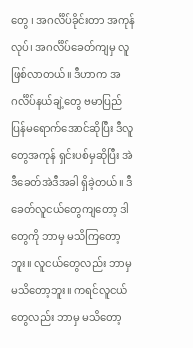တွေ ၊ အဂင်္လိပ်ခိုင်းတာ အကုန်လုပ်၊ အဂင်္လိပ်ခေတ်ကျမှ လူဖြစ်လာတယ်။ ဒီဟာက အဂင်္လိပ်နယ်ချဲ့တွေ ဗမာပြည်ပြန်မရောက်အောင်ဆိုပြီး ဒီလူတွေအကုန် ရှင်းပစ်မှဆိုပြီး အဲဒီခေတ်အဲဒီအခါ ရှိခဲ့တယ်။ ဒီခေတ်လူငယ်တွေကျတော့ ဒါတွေကို ဘာမှ မသိကြတော့ဘူး။ လူငယ်တွေလည်း ဘာမှမသိတော့ဘူး။ ကရင်လူငယ်တွေလည်း ဘာမှ မသိတော့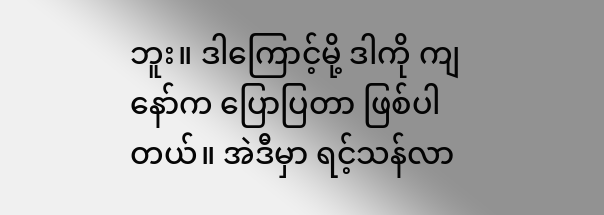ဘူး။ ဒါကြောင့်မို့ ဒါကို ကျနော်က ပြောပြတာ ဖြစ်ပါတယ်။ အဲဒီမှာ ရင့်သန်လာ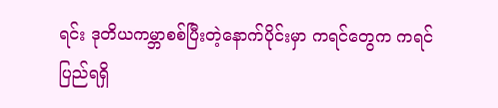ရင်း ဒုတိယကမ္ဘာစစ်ပြီးတဲ့နောက်ပိုင်းမှာ ကရင်တွေက ကရင်ပြည်ရရှိ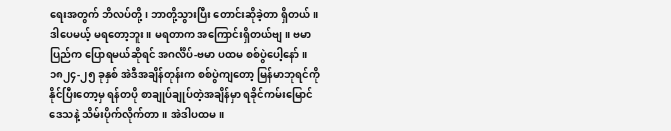ရေးအတွက် ဘိလပ်တို့၊ ဘာတို့သွားပြီး တောင်းဆိုခဲ့တာ ရှိတယ်။ ဒါပေမယ့် မရတော့ဘူး။ မရတာက အကြောင်းရှိတယ်ဗျ။ ဗမာပြည်က ပြောရမယ်ဆိုရင် အဂင်္လိပ်-ဗမာ ပထမ စစ်ပွဲပေါ့နော်။ ၁၈၂၄-၂၅ ခုနှစ် အဲဒီအချိန်တုန်းက စစ်ပွဲကျတော့ မြန်မာဘုရင်ကို နိုင်ပြီးတော့မှ ရန်တပို စာချုပ်ချုပ်တဲ့အချိန်မှာ ရခိုင်ကမ်းမြောင်ဒေသနဲ့ သိမ်းပိုက်လိုက်တာ။ အဲဒါပထမ။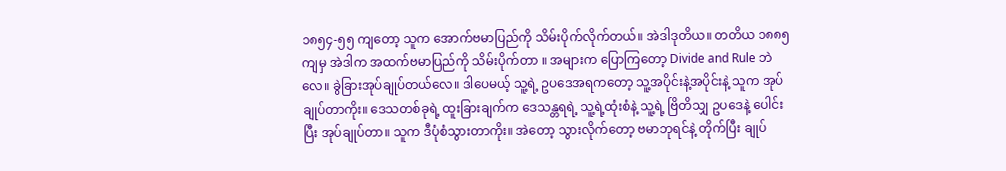၁၈၅၄-၅၅ ကျတော့ သူက အောက်ဗမာပြည်ကို သိမ်းပိုက်လိုက်တယ်။ အဲဒါဒုတိယ။ တတိယ ၁၈၈၅ ကျမှ အဲဒါက အထက်ဗမာပြည်ကို သိမ်းပိုက်တာ ။ အများက ပြောကြတော့ Divide and Rule ဘဲလေ။ ခွဲခြားအုပ်ချုပ်တယ်လေ။ ဒါပေမယ့် သူ့ရဲ့ ဥပဒေအရကတော့ သူ့အပိုင်းနဲ့အပိုင်းနဲ့ သူက အုပ်ချုပ်တာကိုး။ ဒေသတစ်ခုရဲ့ ထူးခြားချက်က ဒေသန္တရရဲ့ သူ့ရဲ့ထုံးစံနဲ့ သူ့ရဲ့ ဗြိတိသျှ ဥပဒေနဲ့ ပေါင်းပြီး အုပ်ချုပ်တာ။ သူက ဒီပုံစံသွားတာကိုး။ အဲတော့ သွားလိုက်တော့ ဗမာဘုရင်နဲ့ တိုက်ပြီး ချုပ်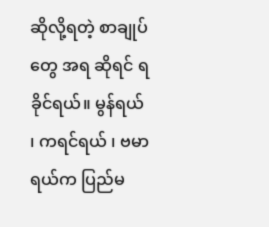ဆိုလို့ရတဲ့ စာချုပ်တွေ အရ ဆိုရင် ရခိုင်ရယ်။ မွန်ရယ် ၊ ကရင်ရယ် ၊ ဗမာရယ်က ပြည်မ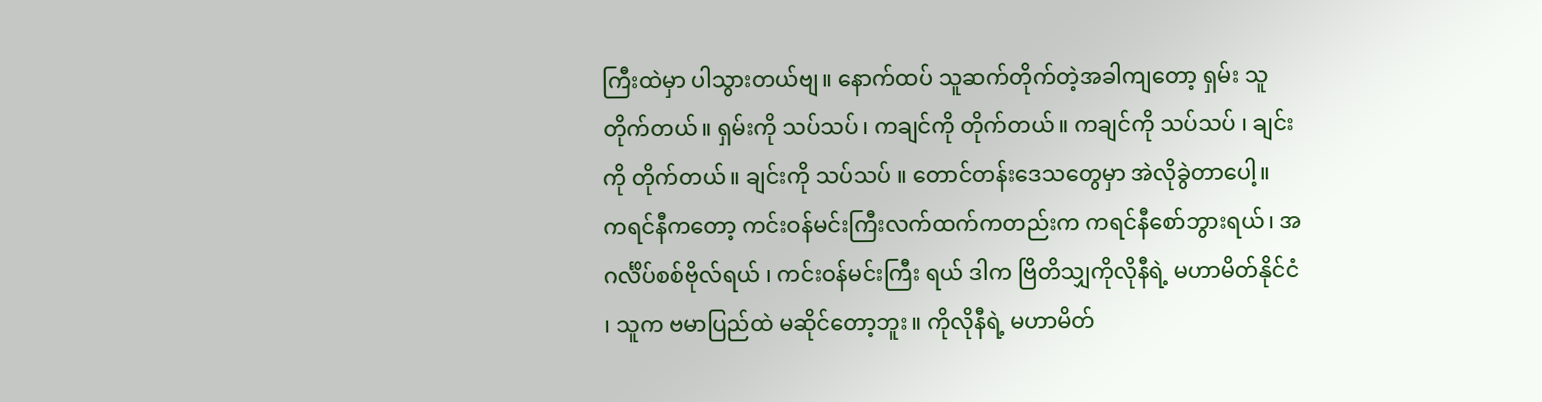ကြီးထဲမှာ ပါသွားတယ်ဗျ။ နောက်ထပ် သူဆက်တိုက်တဲ့အခါကျတော့ ရှမ်း သူတိုက်တယ်။ ရှမ်းကို သပ်သပ်၊ ကချင်ကို တိုက်တယ်။ ကချင်ကို သပ်သပ် ၊ ချင်းကို တိုက်တယ်။ ချင်းကို သပ်သပ် ။ တောင်တန်းဒေသတွေမှာ အဲလိုခွဲတာပေါ့။
ကရင်နီကတော့ ကင်းဝန်မင်းကြီးလက်ထက်ကတည်းက ကရင်နီစော်ဘွားရယ်၊ အဂင်္လိပ်စစ်ဗိုလ်ရယ် ၊ ကင်းဝန်မင်းကြီး ရယ် ဒါက ဗြိတိသျှကိုလိုနီရဲ့ မဟာမိတ်နိုင်ငံ ၊ သူက ဗမာပြည်ထဲ မဆိုင်တော့ဘူး။ ကိုလိုနီရဲ့ မဟာမိတ်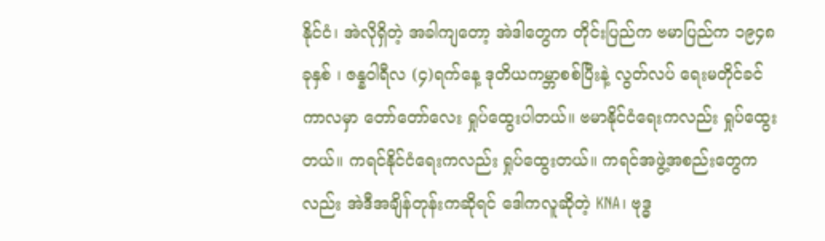နိုင်ငံ၊ အဲလိုရှိတဲ့ အခါကျတော့ အဲဒါတွေက တိုင်းပြည်က ဗမာပြည်က ၁၉၄၈ ခုနှစ် ၊ ဇန္နဝါရီလ (၄)ရက်နေ့ ဒုတိယကမ္ဘာစစ်ပြီးနဲ့ လွတ်လပ် ရေးမတိုင်ခင်ကာလမှာ တော်တော်လေး ရှုပ်ထွေးပါတယ်။ ဗမာနိုင်ငံရေးကလည်း ရှုပ်ထွေးတယ်။ ကရင်နိုင်ငံရေးကလည်း ရှုပ်ထွေးတယ်။ ကရင်အဖွဲ့အစည်းတွေကလည်း အဲဒီအချိန်တုန်းကဆိုရင် ဒေါကလူဆိုတဲ့ KNA၊ ဗုဒ္ဓ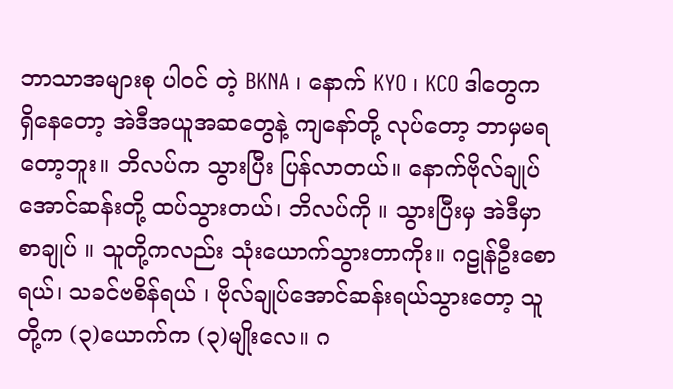ဘာသာအများစု ပါဝင် တဲ့ BKNA ၊ နောက် KYO ၊ KCO ဒါတွေက ရှိနေတော့ အဲဒီအယူအဆတွေနဲ့ ကျနော်တို့ လုပ်တော့ ဘာမှမရတော့ဘူး။ ဘိလပ်က သွားပြီး ပြန်လာတယ်။ နောက်ဗိုလ်ချုပ်အောင်ဆန်းတို့ ထပ်သွားတယ်၊ ဘိလပ်ကို ။ သွားပြီးမှ အဲဒီမှာ စာချုပ် ။ သူတို့ကလည်း သုံးယောက်သွားတာကိုး။ ဂဠုန်ဦးစောရယ်၊ သခင်ဗစိန်ရယ် ၊ ဗိုလ်ချုပ်အောင်ဆန်းရယ်သွားတော့ သူတို့က (၃)ယောက်က (၃)မျိုးလေ။ ဂ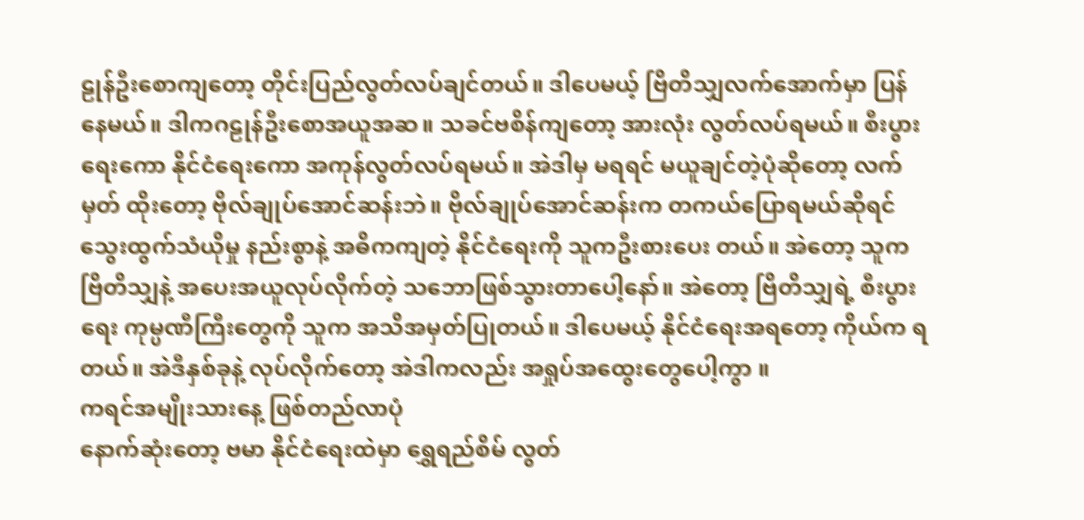ဠုန်ဦးစောကျတော့ တိုင်းပြည်လွတ်လပ်ချင်တယ်။ ဒါပေမယ့် ဗြိတိသျှလက်အောက်မှာ ပြန်နေမယ်။ ဒါကဂဠုန်ဦးစောအယူအဆ။ သခင်ဗစိန်ကျတော့ အားလုံး လွတ်လပ်ရမယ်။ စီးပွားရေးကော နိုင်ငံရေးကော အကုန်လွတ်လပ်ရမယ်။ အဲဒါမှ မရရင် မယူချင်တဲ့ပုံဆိုတော့ လက်မှတ် ထိုးတော့ ဗိုလ်ချုပ်အောင်ဆန်းဘဲ။ ဗိုလ်ချုပ်အောင်ဆန်းက တကယ်ပြောရမယ်ဆိုရင် သွေးထွက်သံယိုမှု နည်းစွာနဲ့ အဓိကကျတဲ့ နိုင်ငံရေးကို သူကဦးစားပေး တယ်။ အဲတော့ သူက ဗြိတိသျှနဲ့ အပေးအယူလုပ်လိုက်တဲ့ သဘောဖြစ်သွားတာပေါ့နော်။ အဲတော့ ဗြိတိသျှရဲ့ စီးပွားရေး ကုမ္ပဏီကြီးတွေကို သူက အသိအမှတ်ပြုတယ်။ ဒါပေမယ့် နိုင်ငံရေးအရတော့ ကိုယ်က ရတယ်။ အဲဒီနှစ်ခုနဲ့ လုပ်လိုက်တော့ အဲဒါကလည်း အရှုပ်အထွေးတွေပေါ့ကွာ ။
ကရင်အမျိုးသားနေ့ ဖြစ်တည်လာပုံ
နောက်ဆုံးတော့ ဗမာ နိုင်ငံရေးထဲမှာ ရွှေရည်စိမ် လွတ်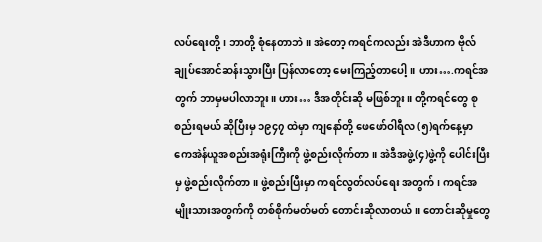လပ်ရေးတို့ ၊ ဘာတို့ စုံနေတာဘဲ။ အဲတော့ ကရင်ကလည်း အဲဒီဟာက ဗိုလ်ချုပ်အောင်ဆန်းသွားပြီး ပြန်လာတော့ မေးကြည့်တာပေါ့။ ဟား….ကရင်အတွက် ဘာမှမပါလာဘူး။ ဟား… ဒီအတိုင်းဆို မဖြစ်ဘူး။ တို့ကရင်တွေ စုစည်းရမယ် ဆိုပြီးမှ ၁၉၄၇ ထဲမှာ ကျနော်တို့ ဖေဖော်ဝါရီလ (၅)ရက်နေ့မှာ ကေအဲန်ယူအစည်းအရုံးကြီးကို ဖွဲ့စည်းလိုက်တာ။ အဲဒီအဖွဲ့(၄)ဖွဲ့ကို ပေါင်းပြီးမှ ဖွဲ့စည်းလိုက်တာ။ ဖွဲ့စည်းပြီးမှာ ကရင်လွတ်လပ်ရေး အတွက် ၊ ကရင်အမျိုးသားအတွက်ကို တစ်စိုက်မတ်မတ် တောင်းဆိုလာတယ်။ တောင်းဆိုမှုတွေ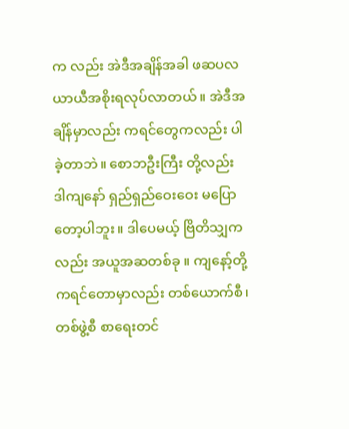က လည်း အဲဒီအချိန်အခါ ဖဆပလ ယာယီအစိုးရလုပ်လာတယ်။ အဲဒီအချိန်မှာလည်း ကရင်တွေကလည်း ပါခဲ့တာဘဲ။ စောဘဦးကြီး တို့လည်း ဒါကျနော် ရှည်ရှည်ဝေးဝေး မပြောတော့ပါဘူး။ ဒါပေမယ့် ဗြိတိသျှကလည်း အယူအဆတစ်ခု ။ ကျနော့်တို့ ကရင်တောမှာလည်း တစ်ယောက်စီ၊ တစ်ဖွဲ့စီ စာရေးတင်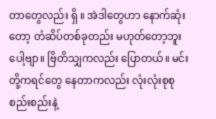တာတွေလည်း ရှိ ။ အဲဒါတွေဟာ နောက်ဆုံးတော့ တံဆိပ်တစ်ခုတည်း မဟုတ်တော့ဘူးပေါ့ဗျာ။ ဗြိတိသျှကလည်း ပြောတယ်။ မင်းတို့ကရင်တွေ နေတာကလည်း လုံးလုံးစုစုစည်းစည်းနဲ့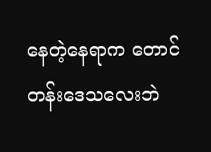နေတဲ့နေရာက တောင်တန်းဒေသလေးဘဲ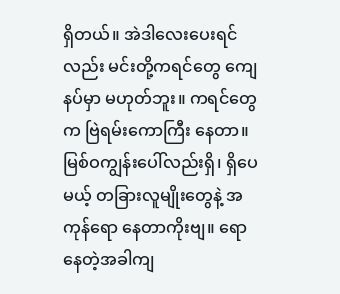ရှိတယ်။ အဲဒါလေးပေးရင်လည်း မင်းတို့ကရင်တွေ ကျေနပ်မှာ မဟုတ်ဘူး။ ကရင်တွေက ဗြဲရမ်းကောကြီး နေတာ။ မြစ်ဝကျွန်းပေါ်လည်းရှိ၊ ရှိပေမယ့် တခြားလူမျိုးတွေနဲ့ အကုန်ရော နေတာကိုးဗျ။ ရောနေတဲ့အခါကျ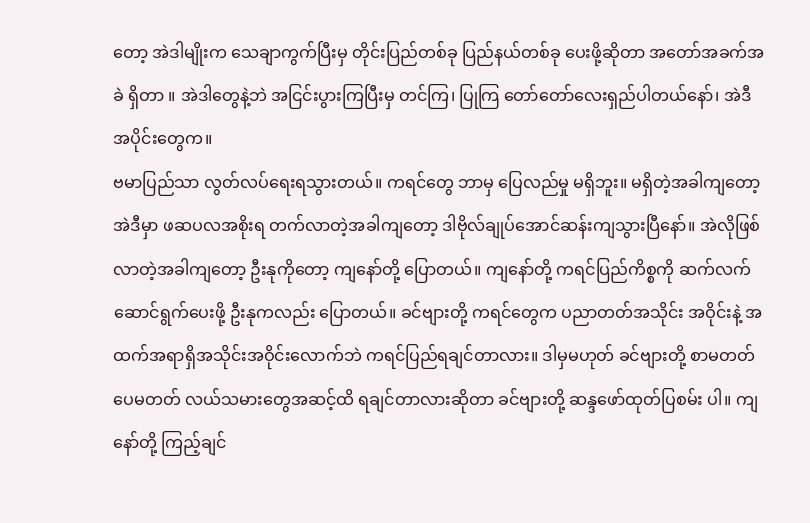တော့ အဲဒါမျိုးက သေချာကွက်ပြီးမှ တိုင်းပြည်တစ်ခု ပြည်နယ်တစ်ခု ပေးဖို့ဆိုတာ အတော်အခက်အခဲ ရှိတာ ။ အဲဒါတွေနဲ့ဘဲ အငြင်းပွားကြပြီးမှ တင်ကြ၊ ပြုကြ တော်တော်လေးရှည်ပါတယ်နော်၊ အဲဒီအပိုင်းတွေက။
ဗမာပြည်သာ လွတ်လပ်ရေးရသွားတယ်။ ကရင်တွေ ဘာမှ ပြေလည်မှု မရှိဘူး။ မရှိတဲ့အခါကျတော့ အဲဒီမှာ ဖဆပလအစိုးရ တက်လာတဲ့အခါကျတော့ ဒါဗိုလ်ချုပ်အောင်ဆန်းကျသွားပြီနော်။ အဲလိုဖြစ် လာတဲ့အခါကျတော့ ဦးနုကိုတော့ ကျနော်တို့ ပြောတယ်။ ကျနော်တို့ ကရင်ပြည်ကိစ္စကို ဆက်လက်ဆောင်ရွက်ပေးဖို့ ဦးနုကလည်း ပြောတယ်။ ခင်ဗျားတို့ ကရင်တွေက ပညာတတ်အသိုင်း အဝိုင်းနဲ့ အထက်အရာရှိအသိုင်းအဝိုင်းလောက်ဘဲ ကရင်ပြည်ရချင်တာလား။ ဒါမှမဟုတ် ခင်ဗျားတို့ စာမတတ်ပေမတတ် လယ်သမားတွေအဆင့်ထိ ရချင်တာလားဆိုတာ ခင်ဗျားတို့ ဆန္ဒဖော်ထုတ်ပြစမ်း ပါ။ ကျနော်တို့ ကြည့်ချင်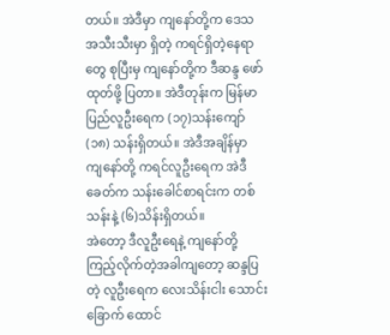တယ်။ အဲဒီမှာ ကျနော်တို့က ဒေသအသီးသီးမှာ ရှိတဲ့ ကရင်ရှိတဲ့နေရာတွေ စုပြီးမှ ကျနော်တို့က ဒီဆန္ဒ ဖော်ထုတ်ဖို့ ပြတာ။ အဲဒီတုန်းက မြန်မာပြည်လူဦးရေက (၁၇)သန်းကျော် (၁၈) သန်းရှိတယ်။ အဲဒီအချိန်မှာ ကျနော်တို့ ကရင်လူဦးရေက အဲဒီခေတ်က သန်းခေါင်စာရင်းက တစ်သန်းနဲ့ (၆)သိန်းရှိတယ်။
အဲတော့ ဒီလူဦးရေနဲ့ ကျနော်တို့ ကြည့်လိုက်တဲ့အခါကျတော့ ဆန္ဒပြတဲ့ လူဦးရေက လေးသိန်းငါး သောင်းခြောက် ထောင်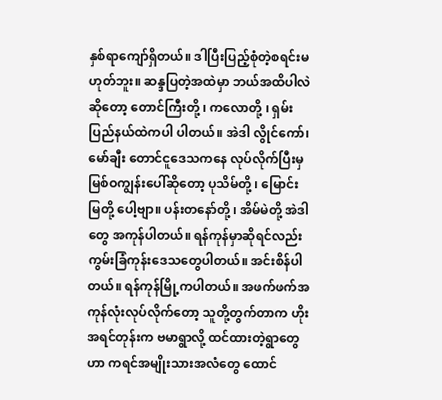နှစ်ရာကျော်ရှိတယ်။ ဒါပြီးပြည့်စုံတဲ့စရင်းမဟုတ်ဘူး။ ဆန္ဒပြတဲ့အထဲမှာ ဘယ်အထိပါလဲဆိုတော့ တောင်ကြီးတို့ ၊ ကလောတို့ ၊ ရှမ်းပြည်နယ်ထဲကပါ ပါတယ်။ အဲဒါ လွိုင်ကော်၊ မော်ချီး တောင်ငူဒေသကနေ လုပ်လိုက်ပြီးမှ မြစ်ဝကျွန်းပေါ်ဆိုတော့ ပုသိမ်တို့ ၊ မြောင်းမြတို့ ပေါ့ဗျာ။ ပန်းတနော်တို့ ၊ အိမ်မဲတို့ အဲဒါတွေ အကုန်ပါတယ်။ ရန်ကုန်မှာဆိုရင်လည်း ကွမ်းခြံကုန်းဒေသတွေပါတယ်။ အင်းစိန်ပါတယ်။ ရန်ကုန်မြို့ကပါတယ်။ အဖက်ဖက်အကုန်လုံးလုပ်လိုက်တော့ သူတို့တွက်တာက ဟိုးအရင်တုန်းက ဗမာရွာလို့ ထင်ထားတဲ့ရွာတွေဟာ ကရင်အမျိုးသားအလံတွေ ထောင်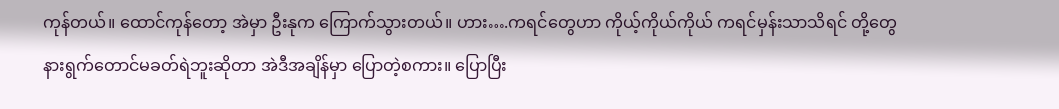ကုန်တယ်။ ထောင်ကုန်တော့ အဲမှာ ဦးနုက ကြောက်သွားတယ်။ ဟား….ကရင်တွေဟာ ကိုယ့်ကိုယ်ကိုယ် ကရင်မှန်းသာသိရင် တို့တွေ နားရွက်တောင်မခတ်ရဲဘူးဆိုတာ အဲဒီအချိန်မှာ ပြောတဲ့စကား။ ပြောပြီး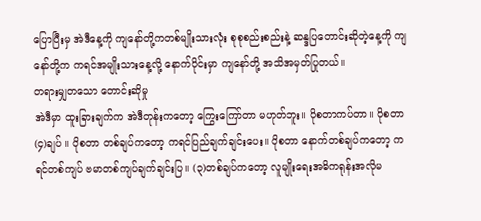ပြောပြီးမှ အဲဒီနေ့ကို ကျနော်တို့ကတစ်မျိုးသားလုံး စုစုစည်းစည်းနဲ့ ဆန္ဒပြတောင်းဆိုတဲ့နေ့ကို ကျနော်တို့က ကရင်အမျိုးသားနေ့လို့ နောက်ပိုင်းမှာ ကျနော်တို့ အသိအမှတ်ပြုတယ်။
တရားမျှတသော တောင်းဆိုမှု
အဲဒီမှာ ထူးခြားချက်က အဲဒီတုန်းကတော့ ကြွေးကြော်တာ မဟုတ်ဘူး။ ပိုစတာကပ်တာ။ ပိုစတာ (၄)ချပ် ။ ပိုစတာ တစ်ချပ်ကတော့ ကရင်ပြည်ချက်ချင်းပေး။ ပိုစတာ နောက်တစ်ချပ်ကတော့ ကရင်တစ်ကျပ် ဗမာတစ်ကျပ်ချက်ချင်းပြ။ (၃)တစ်ချပ်ကတော့ လူမျိုးရေးအဓိကရုန်းအလိုမ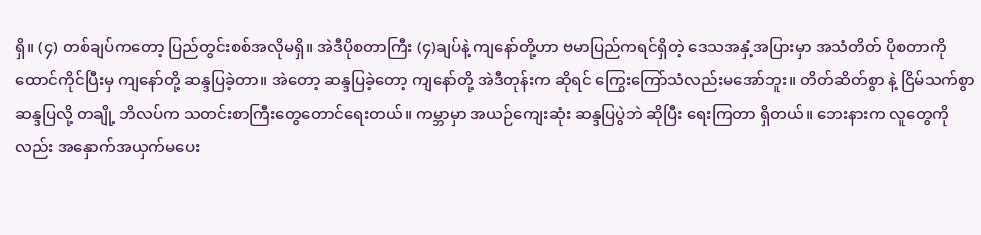ရှိ။ (၄) တစ်ချပ်ကတော့ ပြည်တွင်းစစ်အလိုမရှိ။ အဲဒီပိုစတာကြီး (၄)ချပ်နဲ့ ကျနော်တို့ဟာ ဗမာပြည်ကရင်ရှိတဲ့ ဒေသအနှံ့အပြားမှာ အသံတိတ် ပိုစတာကို ထောင်ကိုင်ပြီးမှ ကျနော်တို့ ဆန္ဒပြခဲ့တာ။ အဲတော့ ဆန္ဒပြခဲ့တော့ ကျနော်တို့ အဲဒီတုန်းက ဆိုရင် ကြွေးကြော်သံလည်းမအော်ဘူး။ တိတ်ဆိတ်စွာ နဲ့ ငြိမ်သက်စွာ ဆန္ဒပြလို့ တချို့ ဘိလပ်က သတင်းစာကြီးတွေတောင်ရေးတယ်။ ကမ္ဘာမှာ အယဉ်ကျေးဆုံး ဆန္ဒပြပွဲဘဲ ဆိုပြီး ရေးကြတာ ရှိတယ်။ ဘေးနားက လူတွေကိုလည်း အနှောက်အယှက်မပေး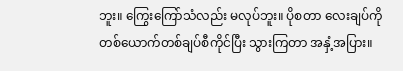ဘူး။ ကြွေးကြော်သံလည်း မလုပ်ဘူး။ ပိုစတာ လေးချပ်ကို တစ်ယောက်တစ်ချပ်စီကိုင်ပြီး သွားကြတာ အနှံ့အပြား။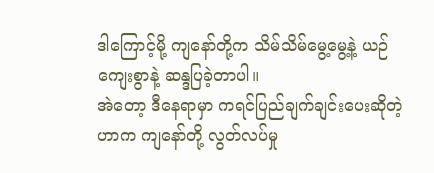ဒါကြောင့်မို့ ကျနော်တို့က သိမ်သိမ်မွေ့မွေ့နဲ့ ယဉ်ကျေးစွာနဲ့ ဆန္ဒပြခဲ့တာပါ။
အဲတော့ ဒီနေရာမှာ ကရင်ပြည်ချက်ချင်းပေးဆိုတဲ့ဟာက ကျနော်တို့ လွတ်လပ်မှု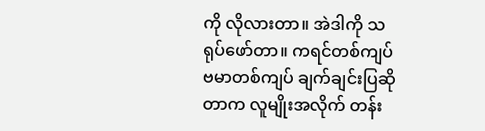ကို လိုလားတာ။ အဲဒါကို သရုပ်ဖော်တာ။ ကရင်တစ်ကျပ် ဗမာတစ်ကျပ် ချက်ချင်းပြဆိုတာက လူမျိုးအလိုက် တန်း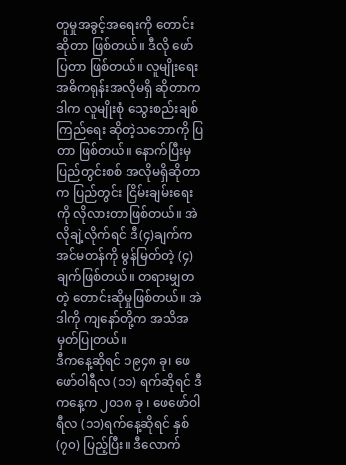တူမှုအခွင့်အရေးကို တောင်းဆိုတာ ဖြစ်တယ်။ ဒီလို ဖော်ပြတာ ဖြစ်တယ်။ လူမျိုးရေးအဓိကရုန်းအလိုမရှိ ဆိုတာက ဒါက လူမျိုးစုံ သွေးစည်းချစ်ကြည်ရေး ဆိုတဲ့သဘောကို ပြတာ ဖြစ်တယ်။ နောက်ပြီးမှ ပြည်တွင်းစစ် အလိုမရှိဆိုတာက ပြည်တွင်း ငြိမ်းချမ်းရေးကို လိုလားတာဖြစ်တယ်။ အဲလိုချဲ့လိုက်ရင် ဒီ(၄)ချက်က အင်မတန်ကို မွန်မြတ်တဲ့ (၄)ချက်ဖြစ်တယ်။ တရားမျှတတဲ့ တောင်းဆိုမှုဖြစ်တယ်။ အဲဒါကို ကျနော်တို့က အသိအမှတ်ပြုတယ်။
ဒီကနေ့ဆိုရင် ၁၉၄၈ ခု၊ ဖေဖော်ဝါရီလ (၁၁) ရက်ဆိုရင် ဒီကနေ့က ၂၀၁၈ ခု ၊ ဖေဖော်ဝါရီလ (၁၁)ရက်နေ့ဆိုရင် နှစ် (၇၀) ပြည့်ပြီး။ ဒီလောက်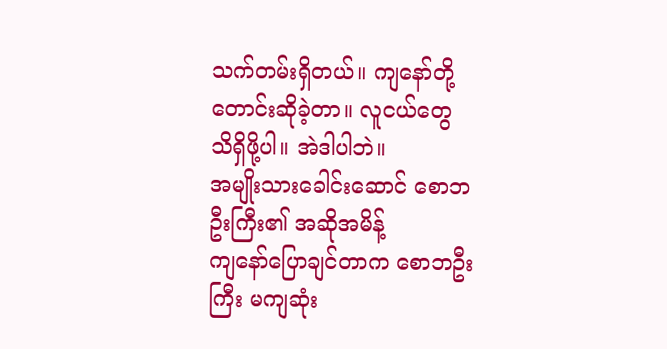သက်တမ်းရှိတယ်။ ကျနော်တို့ တောင်းဆိုခဲ့တာ။ လူငယ်တွေ သိရှိဖို့ပါ။ အဲဒါပါဘဲ။
အမျိုးသားခေါင်းဆောင် စောဘဦးကြီး၏ အဆိုအမိန့်
ကျနော်ပြောချင်တာက စောဘဦးကြီး မကျဆုံး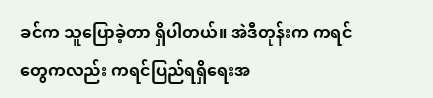ခင်က သူပြောခဲ့တာ ရှိပါတယ်။ အဲဒီတုန်းက ကရင်တွေကလည်း ကရင်ပြည်ရရှိရေးအ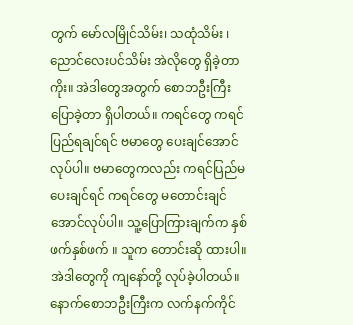တွက် မော်လမြိုင်သိမ်း၊ သထုံသိမ်း ၊ ညောင်လေးပင်သိမ်း အဲလိုတွေ ရှိခဲ့တာကိုး။ အဲဒါတွေအတွက် စောဘဦးကြီး ပြောခဲ့တာ ရှိပါတယ်။ ကရင်တွေ ကရင်ပြည်ရချင်ရင် ဗမာတွေ ပေးချင်အောင် လုပ်ပါ။ ဗမာတွေကလည်း ကရင်ပြည်မပေးချင်ရင် ကရင်တွေ မတောင်းချင်အောင်လုပ်ပါ။ သူ့ပြောကြားချက်က နှစ်ဖက်နှစ်ဖက် ။ သူက တောင်းဆို ထားပါ။ အဲဒါတွေကို ကျနော်တို့ လုပ်ခဲ့ပါတယ်။ နောက်စောဘဦးကြီးက လက်နက်ကိုင်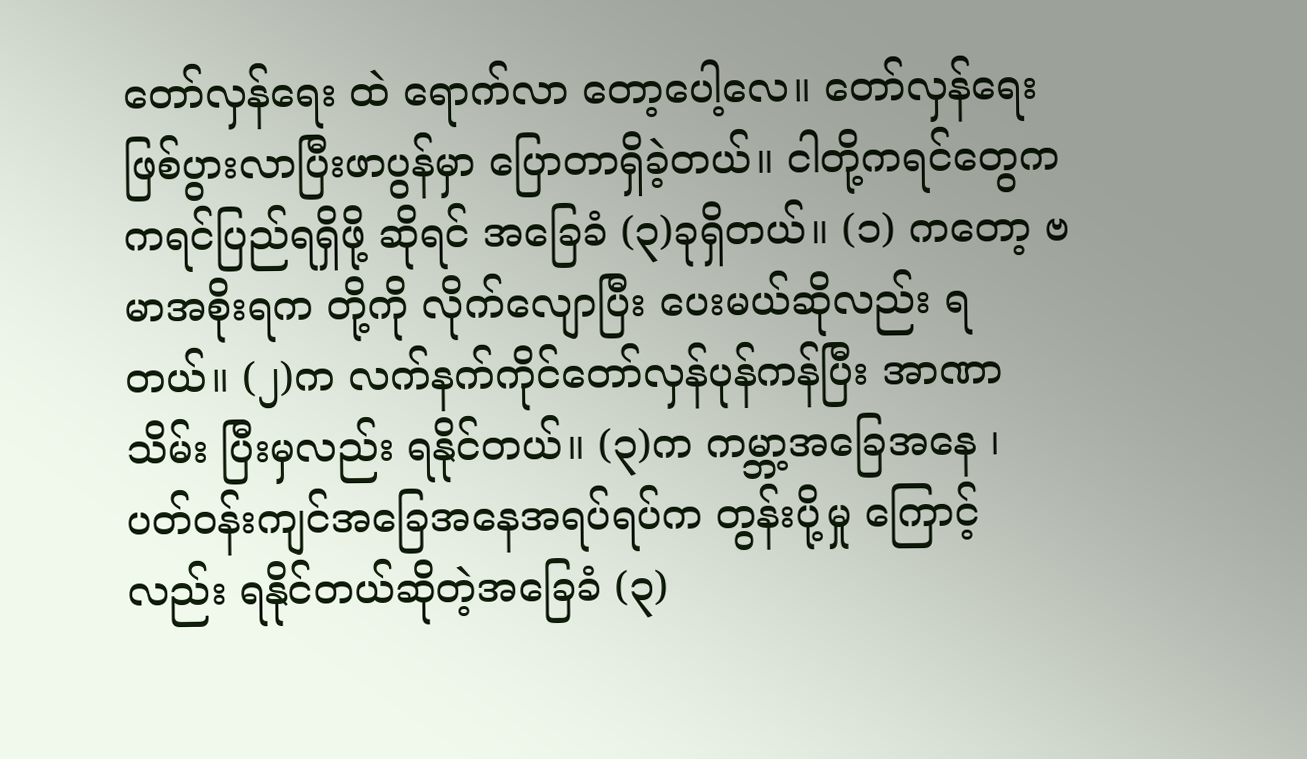တော်လှန်ရေး ထဲ ရောက်လာ တော့ပေါ့လေ။ တော်လှန်ရေးဖြစ်ပွားလာပြီးဖာပွန်မှာ ပြောတာရှိခဲ့တယ်။ ငါတို့ကရင်တွေက ကရင်ပြည်ရရှိဖို့ ဆိုရင် အခြေခံ (၃)ခုရှိတယ်။ (၁) ကတော့ ဗမာအစိုးရက တို့ကို လိုက်လျောပြီး ပေးမယ်ဆိုလည်း ရတယ်။ (၂)က လက်နက်ကိုင်တော်လှန်ပုန်ကန်ပြီး အာဏာသိမ်း ပြီးမှလည်း ရနိုင်တယ်။ (၃)က ကမ္ဘာ့အခြေအနေ ၊ ပတ်ဝန်းကျင်အခြေအနေအရပ်ရပ်က တွန်းပို့မှု ကြောင့်လည်း ရနိုင်တယ်ဆိုတဲ့အခြေခံ (၃)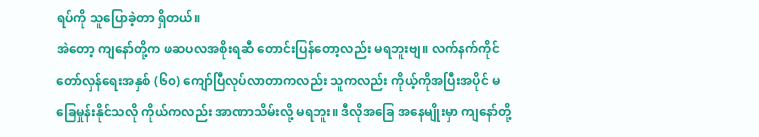ရပ်ကို သူပြောခဲ့တာ ရှိတယ်။
အဲတော့ ကျနော်တို့က ဖဆပလအစိုးရဆီ တောင်းပြန်တော့လည်း မရဘူးဗျ။ လက်နက်ကိုင်တော်လှန်ရေးအနှစ် (၆၀) ကျော်ပြီလုပ်လာတာကလည်း သူကလည်း ကိုယ့်ကိုအပြီးအပိုင် မခြေမှုန်းနိုင်သလို ကိုယ်ကလည်း အာဏာသိမ်းလို့ မရဘူး။ ဒီလိုအခြေ အနေမျိုးမှာ ကျနော်တို့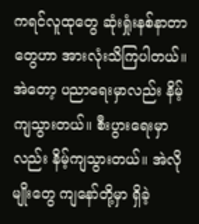ကရင်လူထုတွေ ဆုံးရှုံးနစ်နာတာတွေဟာ အားလုံးသိကြပါတယ်။ အဲတော့ ပညာရေးမှာလည်း နိမ့်ကျသွားတယ်။ စီးပွားရေးမှာလည်း နိမ့်ကျသွားတယ်။ အဲလိုမျိုးတွေ ကျနော်တို့မှာ ရှိခဲ့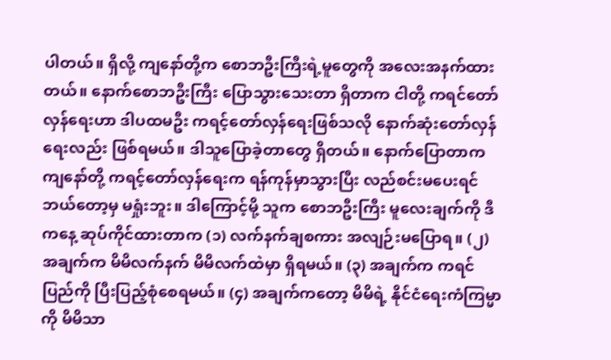ပါတယ်။ ရှိလို့ ကျနော်တို့က စောဘဦးကြီးရဲ့မူတွေကို အလေးအနက်ထားတယ်။ နောက်စောဘဦးကြီး ပြောသွားသေးတာ ရှိတာက ငါတို့ ကရင်တော်လှန်ရေးဟာ ဒါပထမဦး ကရင့်တော်လှန်ရေးဖြစ်သလို နောက်ဆုံးတော်လှန်ရေးလည်း ဖြစ်ရမယ်။ ဒါသူပြောခဲ့တာတွေ ရှိတယ်။ နောက်ပြောတာက ကျနော်တို့ ကရင့်တော်လှန်ရေးက ရန်ကုန်မှာသွားပြီး လည်စင်းမပေးရင် ဘယ်တော့မှ မရှုံးဘူး။ ဒါကြောင့်မို့ သူက စောဘဦးကြီး မူလေးချက်ကို ဒီကနေ့ ဆုပ်ကိုင်ထားတာက (၁) လက်နက်ချစကား အလျဉ်းမပြောရ။ (၂) အချက်က မိမိလက်နက် မိမိလက်ထဲမှာ ရှိရမယ်။ (၃) အချက်က ကရင်ပြည်ကို ပြီးပြည့်စုံစေရမယ်။ (၄) အချက်ကတော့ မိမိရဲ့ နိုင်ငံရေးကံကြမ္မာကို မိမိသာ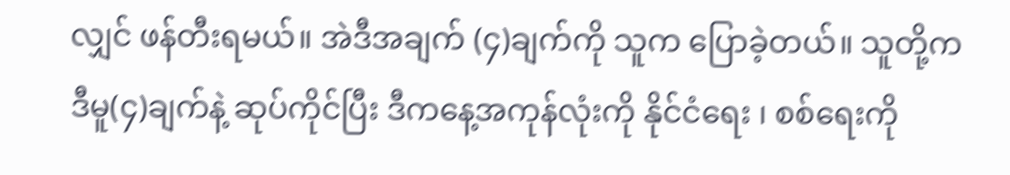လျှင် ဖန်တီးရမယ်။ အဲဒီအချက် (၄)ချက်ကို သူက ပြောခဲ့တယ်။ သူတို့က ဒီမူ(၄)ချက်နဲ့ ဆုပ်ကိုင်ပြီး ဒီကနေ့အကုန်လုံးကို နိုင်ငံရေး ၊ စစ်ရေးကို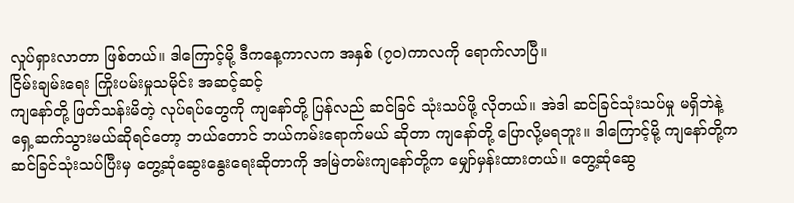လှုပ်ရှားလာတာ ဖြစ်တယ်။ ဒါကြောင့်မို့ ဒီကနေ့ကာလက အနှစ် (၇၀)ကာလကို ရောက်လာပြီ။
ငြိမ်းချမ်းရေး ကြိုးပမ်းမှုသမိုင်း အဆင့်ဆင့်
ကျနော်တို့ ဖြတ်သန်းမိတဲ့ လုပ်ရပ်တွေကို ကျနော်တို့ ပြန်လည် ဆင်ခြင် သုံးသပ်ဖို့ လိုတယ်။ အဲဒါ ဆင်ခြင်သုံးသပ်မှု မရှိဘဲနဲ့ ရှေ့ဆက်သွားမယ်ဆိုရင်တော့ ဘယ်တောင် ဘယ်ကမ်းရောက်မယ် ဆိုတာ ကျနော်တို့ ပြောလို့မရဘူး။ ဒါကြောင့်မို့ ကျနော်တို့က ဆင်ခြင်သုံးသပ်ပြီးမှ တွေ့ဆုံဆွေးနွေးရေးဆိုတာကို အမြဲတမ်းကျနော်တို့က မျှော်မှန်းထားတယ်။ တွေ့ဆုံဆွေ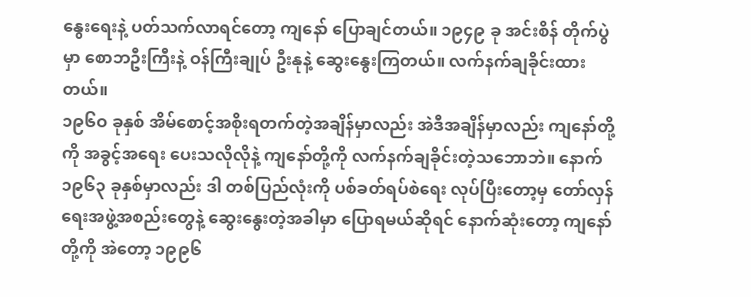နွေးရေးနဲ့ ပတ်သက်လာရင်တော့ ကျနော် ပြောချင်တယ်။ ၁၉၄၉ ခု အင်းစိန် တိုက်ပွဲမှာ စောဘဦးကြီးနဲ့ ဝန်ကြီးချုပ် ဦးနုနဲ့ ဆွေးနွေးကြတယ်။ လက်နက်ချခိုင်းထားတယ်။
၁၉၆ဝ ခုနှစ် အိမ်စောင့်အစိုးရတက်တဲ့အချိန်မှာလည်း အဲဒီအချိန်မှာလည်း ကျနော်တို့ကို အခွင့်အရေး ပေးသလိုလိုနဲ့ ကျနော်တို့ကို လက်နက်ချခိုင်းတဲ့သဘောဘဲ။ နောက် ၁၉၆၃ ခုနှစ်မှာလည်း ဒါ တစ်ပြည်လုံးကို ပစ်ခတ်ရပ်စဲရေး လုပ်ပြီးတော့မှ တော်လှန်ရေးအဖွဲ့အစည်းတွေနဲ့ ဆွေးနွေးတဲ့အခါမှာ ပြောရမယ်ဆိုရင် နောက်ဆုံးတော့ ကျနော်တို့ကို အဲတော့ ၁၉၉၆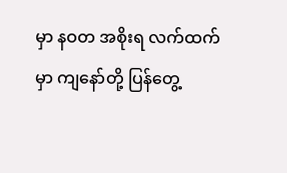မှာ နဝတ အစိုးရ လက်ထက်မှာ ကျနော်တို့ ပြန်တွေ့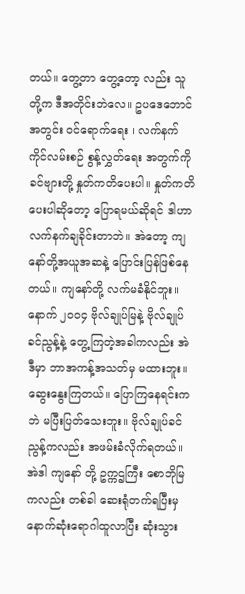တယ်။ တွေ့တာ တွေ့တော့ လည်း သူတို့က ဒီအတိုင်းဘဲလေ။ ဥပဒေဘောင်အတွင်း ဝင်ရောက်ရေး ၊ လက်နက်ကိုင်လမ်းစဉ် စွန့်လွှတ်ရေး အတွက်ကို ခင်ဗျားတို့ နှုတ်ကတိပေးပါ။ နှုတ်ကတိပေးပါဆိုတော့ ပြောရမယ်ဆိုရင် ဒါဟာ လက်နက်ချခိုင်းတာဘဲ။ အဲတော့ ကျနော်တို့အယူအဆနဲ့ ပြောင်းပြန်ဖြစ်နေတယ်။ ကျနော်တို့ လက်မခံနိုင်ဘူး။
နောက် ၂၀၀၄ ဗိုလ်ချုပ်မြနဲ့ ဗိုလ်ချုပ်ခင်ညွန့်နဲ့ တွေ့ကြတဲ့အခါကလည်း အဲဒီမှာ ဘာအကန့်အသတ်မှ မထားဘူး။ ဆွေးနွေးကြတယ်။ ပြောကြနေရင်းကဘဲ မပြီးပြတ်သေးဘူး။ ဗိုလ်ချုပ်ခင်ညွန့်ကလည်း အဖမ်းခံလိုက်ရတယ်။ အဲဒါ ကျနော် တို့ ဥက္ကဌကြီး စောဘိုမြကလည်း တစ်ခါ ဆေးရုံတက်ရပြီးမှ နောက်ဆုံးရောဂါထူလာပြီး ဆုံးသွား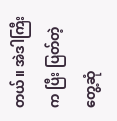တယ်။ အဲဒါကြီးက ပြီး ပြတ်တဲ့ တွေ့ဆုံ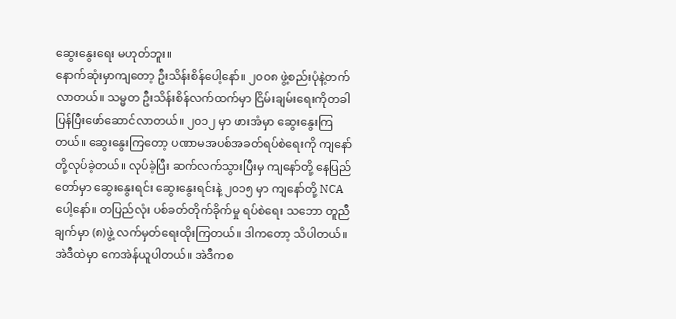ဆွေးနွေးရေး မဟုတ်ဘူး။
နောက်ဆုံးမှာကျတော့ ဦးသိန်းစိန်ပေါ့နော်။ ၂၀၀၈ ဖွဲ့စည်းပုံနဲ့တက်လာတယ်။ သမ္မတ ဦးသိန်းစိန်လက်ထက်မှာ ငြိမ်းချမ်းရေးကိုတခါ ပြန်ပြီးဖော်ဆောင်လာတယ်။ ၂၀၁၂ မှာ ဖားအံမှာ ဆွေးနွေးကြတယ်။ ဆွေးနွေးကြတော့ ပဏာမအပစ်အခတ်ရပ်စဲရေးကို ကျနော်တို့လုပ်ခဲ့တယ်။ လုပ်ခဲ့ပြီး ဆက်လက်သွားပြီးမှ ကျနော်တို့ နေပြည်တော်မှာ ဆွေးနွေးရင်း ဆွေးနွေးရင်းနဲ့ ၂၀၁၅ မှာ ကျနော်တို့ NCA ပေါ့နော်။ တပြည်လုံး ပစ်ခတ်တိုက်ခိုက်မှု ရပ်စဲရေး သဘော တူညီချက်မှာ (၈)ဖွဲ့ လက်မှတ်ရေးထိုးကြတယ်။ ဒါကတော့ သိပါတယ်။ အဲဒီထဲမှာ ကေအဲန်ယူပါတယ်။ အဲဒီကစ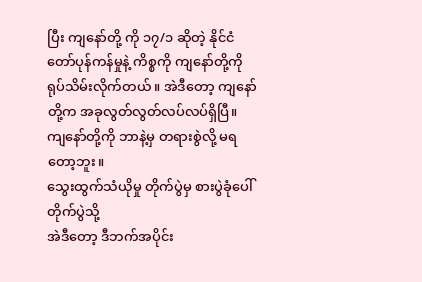ပြီး ကျနော်တို့ ကို ၁၇/၁ ဆိုတဲ့ နိုင်ငံတော်ပုန်ကန်မှုနဲ့ ကိစ္စကို ကျနော်တို့ကို ရုပ်သိမ်းလိုက်တယ်။ အဲဒီတော့ ကျနော်တို့က အခုလွတ်လွတ်လပ်လပ်ရှိပြီ။ ကျနော်တို့ကို ဘာနဲ့မှ တရားစွဲလို့ မရတော့ဘူး။
သွေးထွက်သံယိုမှု တိုက်ပွဲမှ စားပွဲခုံပေါ် တိုက်ပွဲသို့
အဲဒီတော့ ဒီဘက်အပိုင်း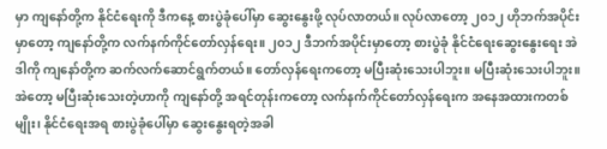မှာ ကျနော်တို့က နိုင်ငံရေးကို ဒီကနေ့ စားပွဲခုံပေါ်မှာ ဆွေးနွေးဖို့ လုပ်လာတယ်။ လုပ်လာတော့ ၂၀၁၂ ဟိုဘက်အပိုင်းမှာတော့ ကျနော်တို့က လက်နက်ကိုင်တော်လှန်ရေး။ ၂၀၁၂ ဒီဘက်အပိုင်းမှာတော့ စားပွဲခုံ နိုင်ငံရေးဆွေးနွေးရေး အဲဒါကို ကျနော်တို့က ဆက်လက်ဆောင်ရွက်တယ်။ တော်လှန်ရေးကတော့ မပြီးဆုံးသေးပါဘူး။ မပြီးဆုံးသေးပါဘူး။ အဲတော့ မပြီးဆုံးသေးတဲ့ဟာကို ကျနော်တို့ အရင်တုန်းကတော့ လက်နက်ကိုင်တော်လှန်ရေးက အနေအထားကတစ်မျိုး၊ နိုင်ငံရေးအရ စားပွဲခုံပေါ်မှာ ဆွေးနွေးရတဲ့အခါ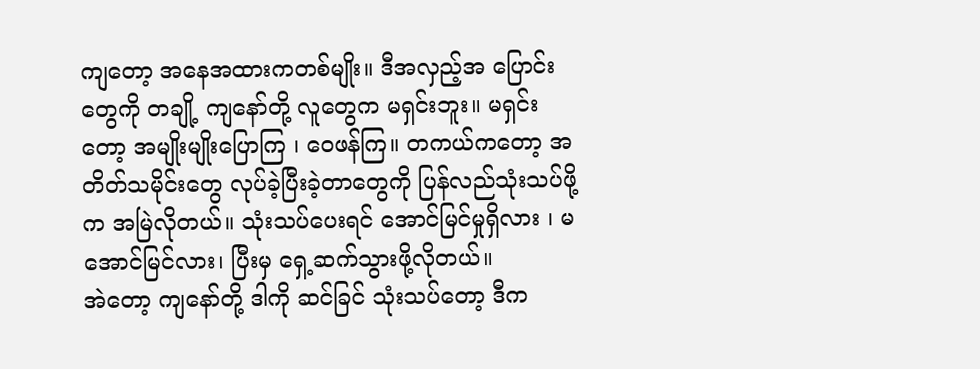ကျတော့ အနေအထားကတစ်မျိုး။ ဒီအလှည့်အ ပြောင်းတွေကို တချို့ ကျနော်တို့ လူတွေက မရှင်းဘူး။ မရှင်းတော့ အမျိုးမျိုးပြောကြ ၊ ဝေဖန်ကြ။ တကယ်ကတော့ အတိတ်သမိုင်းတွေ လုပ်ခဲ့ပြီးခဲ့တာတွေကို ပြန်လည်သုံးသပ်ဖို့က အမြဲလိုတယ်။ သုံးသပ်ပေးရင် အောင်မြင်မှုရှိလား ၊ မအောင်မြင်လား၊ ပြီးမှ ရှေ့ဆက်သွားဖို့လိုတယ်။
အဲတော့ ကျနော်တို့ ဒါကို ဆင်ခြင် သုံးသပ်တော့ ဒီက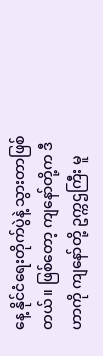နေ့ နိုင်ငံရေးတိုက်ပွဲနဲ့ သွားတာဖြစ်တယ်။ ဖြစ်တော့ ကျနော်တို့က ဒီဟာကို ကျနော်တို့ ဥက္ကဌကြီး မူ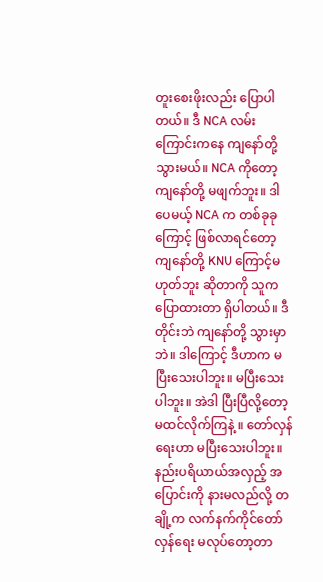တူးစေးဖိုးလည်း ပြောပါတယ်။ ဒီ NCA လမ်းကြောင်းကနေ ကျနော်တို့ သွားမယ်။ NCA ကိုတော့ ကျနော်တို့ မဖျက်ဘူး။ ဒါပေမယ့် NCA က တစ်ခုခုကြောင့် ဖြစ်လာရင်တော့ ကျနော်တို့ KNU ကြောင့်မဟုတ်ဘူး ဆိုတာကို သူကပြောထားတာ ရှိပါတယ်။ ဒီတိုင်းဘဲ ကျနော်တို့ သွားမှာဘဲ။ ဒါကြောင့် ဒီဟာက မပြီးသေးပါဘူး။ မပြီးသေးပါဘူး။ အဲဒါ ပြီးပြီလို့တော့ မထင်လိုက်ကြနဲ့ ။ တော်လှန်ရေးဟာ မပြီးသေးပါဘူး။ နည်းပရိယာယ်အလှည့် အပြောင်းကို နားမလည်လို့ တချို့က လက်နက်ကိုင်တော်လှန်ရေး မလုပ်တော့တာ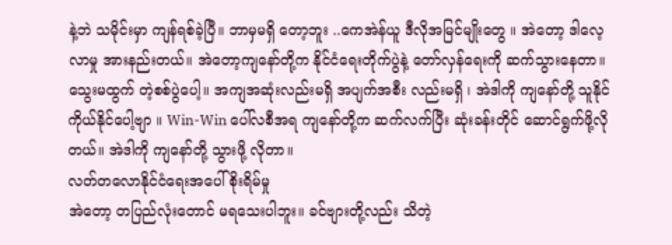နဲ့ဘဲ သမိုင်းမှာ ကျန်ရစ်ခဲ့ပြီ။ ဘာမှမရှိ တော့ဘူး ..ကေအဲန်ယူ ဒီလိုအမြင်မျိုးတွေ ။ အဲတော့ ဒါလေ့လာမှု အားနည်းတယ်။ အဲတော့ကျနော်တို့က နိုင်ငံရေးတိုက်ပွဲနဲ့ တော်လှန်ရေးကို ဆက်သွားနေတာ။ သွေးမထွက် တဲ့စစ်ပွဲပေါ့။ အကျအဆုံးလည်းမရှိ အပျက်အစီး လည်းမရှိ ၊ အဲဒါကို ကျနော်တို့ သူနိုင် ကိုယ်နိုင်ပေါ့ဗျာ ။ Win-Win ပေါ်လစီအရ ကျနော်တို့က ဆက်လက်ပြီး ဆုံးခန်းတိုင် ဆောင်ရွက်ဖို့လိုတယ်။ အဲဒါကို ကျနော်တို့ သွားဖို့ လိုတာ။
လတ်တလောနိုင်ငံရေးအပေါ် စိုးရိမ်မှု
အဲတော့ တပြည်လုံးတောင် မရသေးပါဘူး။ ခင်ဗျားတို့လည်း သိတဲ့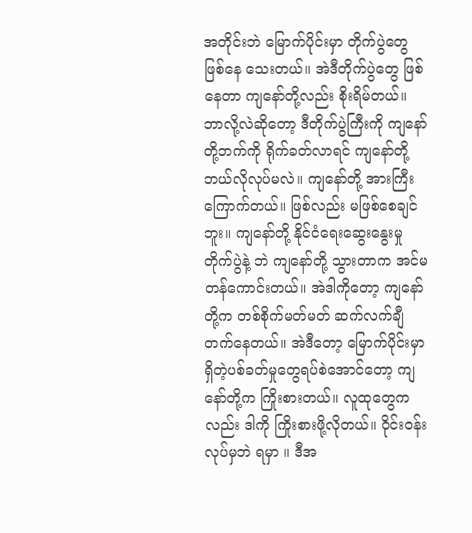အတိုင်းဘဲ မြောက်ပိုင်းမှာ တိုက်ပွဲတွေ ဖြစ်နေ သေးတယ်။ အဲဒီတိုက်ပွဲတွေ ဖြစ်နေတာ ကျနော်တို့လည်း စိုးရိမ်တယ်။ ဘာလို့လဲဆိုတော့ ဒီတိုက်ပွဲကြီးကို ကျနော်တို့ဘက်ကို ရိုက်ခတ်လာရင် ကျနော်တို့ ဘယ်လိုလုပ်မလဲ။ ကျနော်တို့ အားကြီးကြောက်တယ်။ ဖြစ်လည်း မဖြစ်စေချင်ဘူး။ ကျနော်တို့ နိုင်ငံရေးဆွေးနွေးမှုတိုက်ပွဲနဲ့ ဘဲ ကျနော်တို့ သွားတာက အင်မတန်ကောင်းတယ်။ အဲဒါကိုတော့ ကျနော်တို့က တစ်စိုက်မတ်မတ် ဆက်လက်ချီတက်နေတယ်။ အဲဒီတော့ မြောက်ပိုင်းမှာရှိတဲ့ပစ်ခတ်မှုတွေရပ်စဲအောင်တော့ ကျနော်တို့က ကြိုးစားတယ်။ လူထုတွေကလည်း ဒါကို ကြိုးစားဖို့လိုတယ်။ ဝိုင်းဝန်းလုပ်မှဘဲ ရမှာ ။ ဒီအ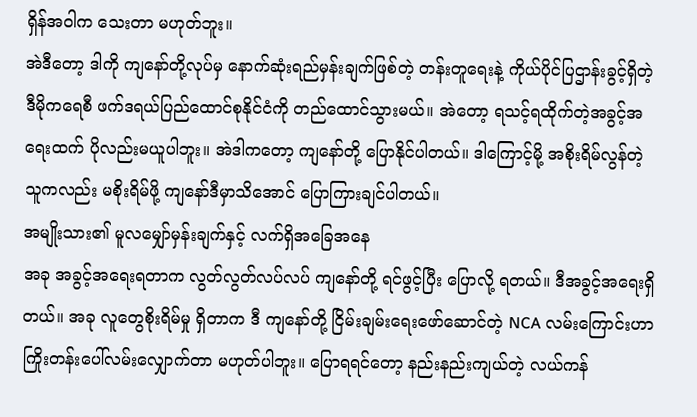ရှိန်အဝါက သေးတာ မဟုတ်ဘူး။
အဲဒီတော့ ဒါကို ကျနော်တို့လုပ်မှ နောက်ဆုံးရည်မှန်းချက်ဖြစ်တဲ့ တန်းတူရေးနဲ့ ကိုယ်ပိုင်ပြဌာန်းခွင့်ရှိတဲ့ ဒီမိုကရေစီ ဖက်ဒရယ်ပြည်ထောင်စုနိုင်ငံကို တည်ထောင်သွားမယ်။ အဲတော့ ရသင့်ရထိုက်တဲ့အခွင့်အရေးထက် ပိုလည်းမယူပါဘူး။ အဲဒါကတော့ ကျနော်တို့ ပြောနိုင်ပါတယ်။ ဒါကြောင့်မို့ အစိုးရိမ်လွန်တဲ့သူကလည်း မစိုးရိမ်ဖို့ ကျနော်ဒီမှာသိအောင် ပြောကြားချင်ပါတယ်။
အမျိုးသား၏ မူလမျှော်မှန်းချက်နှင့် လက်ရှိအခြေအနေ
အခု အခွင့်အရေးရတာက လွတ်လွတ်လပ်လပ် ကျနော်တို့ ရင်ဖွင့်ပြီး ပြောလို့ ရတယ်။ ဒီအခွင့်အရေးရှိတယ်။ အခု လူတွေစိုးရိမ်မှု ရှိတာက ဒီ ကျနော်တို့ ငြိမ်းချမ်းရေးဖော်ဆောင်တဲ့ NCA လမ်းကြောင်းဟာ ကြိုးတန်းပေါ်လမ်းလျှောက်တာ မဟုတ်ပါဘူး။ ပြောရရင်တော့ နည်းနည်းကျယ်တဲ့ လယ်ကန်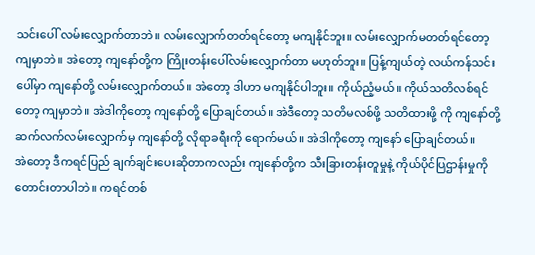သင်းပေါ် လမ်းလျှောက်တာဘဲ။ လမ်းလျှောက်တတ်ရင်တော့ မကျနိုင်ဘူး။ လမ်းလျှောက်မတတ်ရင်တော့ ကျမှာဘဲ။ အဲတော့ ကျနော်တို့က ကြိုးတန်းပေါ်လမ်းလျှောက်တာ မဟုတ်ဘူး။ ပြန့်ကျယ်တဲ့ လယ်ကန်သင်းပေါ်မှာ ကျနော်တို့ လမ်းလျှောက်တယ်။ အဲတော့ ဒါဟာ မကျနိုင်ပါဘူး။ ကိုယ်ညံ့မယ်။ ကိုယ်သတိလစ်ရင်တော့ ကျမှာဘဲ။ အဲဒါကိုတော့ ကျနော်တို့ ပြောချင်တယ်။ အဲဒီတော့ သတိမလစ်ဖို့ သတိထားဖို့ ကို ကျနော်တို့ ဆက်လက်လမ်းလျှောက်မှ ကျနော်တို့ လိုရာခရီးကို ရောက်မယ်။ အဲဒါကိုတော့ ကျနော် ပြောချင်တယ်။
အဲတော့ ဒီကရင်ပြည် ချက်ချင်းပေးဆိုတာကလည်း ကျနော်တို့က သီးခြားတန်းတူမှုနဲ့ ကိုယ်ပိုင်ပြဌာန်းမှုကို တောင်းတာပါဘဲ။ ကရင်တစ်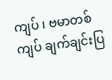ကျပ် ၊ ဗမာတစ်ကျပ် ချက်ချင်းပြ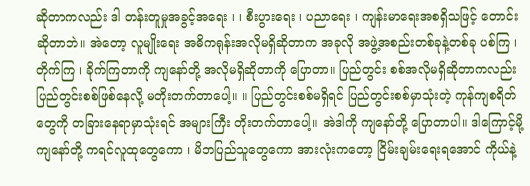ဆိုတာကလည်း ဒါ တန်းတူမှုအခွင့်အရေး ၊ ၊ စီးပွားရေး ၊ ပညာရေး ၊ ကျန်းမာရေးအစရှိသဖြင့် တောင်းဆိုတာဘဲ။ အဲတော့ လူမျိုးရေး အဓိကရုန်းအလိုမရှိဆိုတာက အခုလို အဖွဲ့အစည်းတစ်ခုနဲ့တစ်ခု ပစ်ကြ ၊ တိုက်ကြ ၊ ခိုက်ကြတာကို ကျနော်တို့ အလိုမရှိဆိုတာကို ပြောတာ။ ပြည်တွင်း စစ်အလိုမရှိဆိုတာကလည်း ပြည်တွင်းစစ်ဖြစ်နေလို့ မတိုးတက်တာပေါ့။ ။ ပြည်တွင်းစစ်မရှိရင် ပြည်တွင်းစစ်မှာသုံးတဲ့ ကုန်ကျစရိတ်တွေကို တခြားနေရာမှာသုံးရင် အများကြီး တိုးတက်တာပေါ့။ အဲဒါကို ကျနော်တို့ ပြောတာပါ။ ဒါကြောင့်မို့ ကျနော်တို့ ကရင်လူထုတွေကော ၊ မိဘပြည်သူတွေကော အားလုံးကတော့ ငြိမ်းချမ်းရေးရအောင် ကိုယ်နဲ့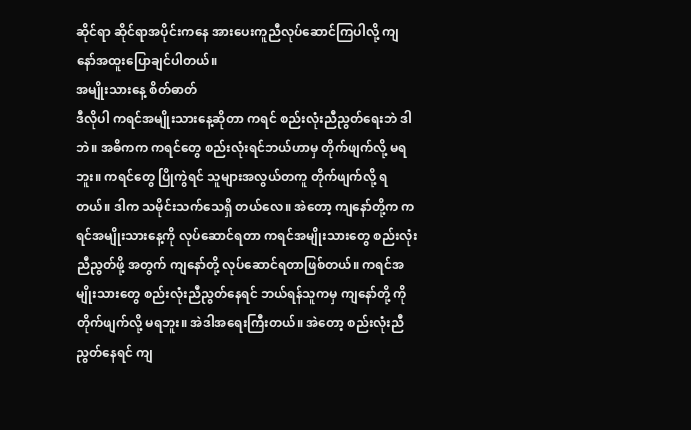ဆိုင်ရာ ဆိုင်ရာအပိုင်းကနေ အားပေးကူညီလုပ်ဆောင်ကြပါလို့ ကျနော်အထူးပြောချင်ပါတယ်။
အမျိုးသားနေ့ စိတ်ဓာတ်
ဒီလိုပါ ကရင်အမျိုးသားနေ့ဆိုတာ ကရင် စည်းလုံးညီညွတ်ရေးဘဲ ဒါဘဲ။ အဓိကက ကရင်တွေ စည်းလုံးရင်ဘယ်ဟာမှ တိုက်ဖျက်လို့ မရဘူး။ ကရင်တွေ ပြိုကွဲရင် သူများအလွယ်တကူ တိုက်ဖျက်လို့ ရတယ်။ ဒါက သမိုင်းသက်သေရှိ တယ်လေ။ အဲတော့ ကျနော်တို့က ကရင်အမျိုးသားနေ့ကို လုပ်ဆောင်ရတာ ကရင်အမျိုးသားတွေ စည်းလုံးညီညွတ်ဖို့ အတွက် ကျနော်တို့ လုပ်ဆောင်ရတာဖြစ်တယ်။ ကရင်အမျိုးသားတွေ စည်းလုံးညီညွတ်နေရင် ဘယ်ရန်သူကမှ ကျနော်တို့ ကို တိုက်ဖျက်လို့ မရဘူး။ အဲဒါအရေးကြီးတယ်။ အဲတော့ စည်းလုံးညီညွတ်နေရင် ကျ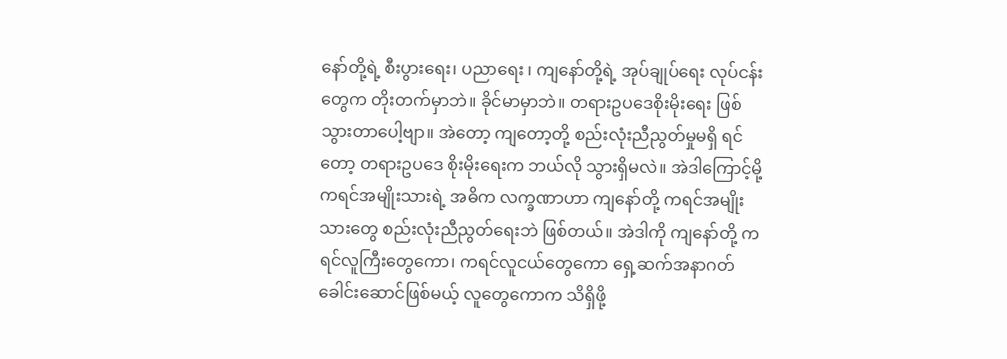နော်တို့ရဲ့ စီးပွားရေး၊ ပညာရေး ၊ ကျနော်တို့ရဲ့ အုပ်ချုပ်ရေး လုပ်ငန်းတွေက တိုးတက်မှာဘဲ။ ခိုင်မာမှာဘဲ။ တရားဥပဒေစိုးမိုးရေး ဖြစ်သွားတာပေါ့ဗျာ။ အဲတော့ ကျတော့တို့ စည်းလုံးညီညွတ်မှုမရှိ ရင်တော့ တရားဥပဒေ စိုးမိုးရေးက ဘယ်လို သွားရှိမလဲ။ အဲဒါကြောင့်မို့ ကရင်အမျိုးသားရဲ့ အဓိက လက္ခဏာဟာ ကျနော်တို့ ကရင်အမျိုးသားတွေ စည်းလုံးညီညွတ်ရေးဘဲ ဖြစ်တယ်။ အဲဒါကို ကျနော်တို့ ကရင်လူကြီးတွေကော၊ ကရင်လူငယ်တွေကော ရှေ့ဆက်အနာဂတ် ခေါင်းဆောင်ဖြစ်မယ့် လူတွေကောက သိရှိဖို့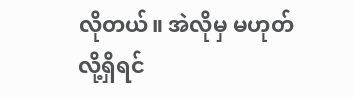လိုတယ်။ အဲလိုမှ မဟုတ်လို့ရှိရင်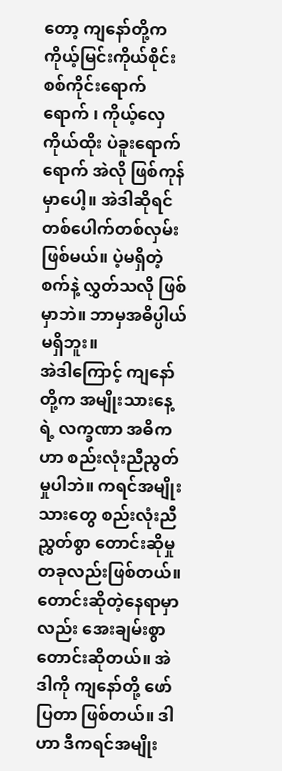တော့ ကျနော်တို့က ကိုယ့်မြင်းကိုယ်စိုင်း စစ်ကိုင်းရောက်ရောက် ၊ ကိုယ့်လှေကိုယ်ထိုး ပဲခူးရောက်ရောက် အဲလို ဖြစ်ကုန်မှာပေါ့။ အဲဒါဆိုရင် တစ်ပေါက်တစ်လှမ်းဖြစ်မယ်။ ပဲ့မရှိတဲ့ စက်နဲ့ လွှတ်သလို ဖြစ်မှာဘဲ။ ဘာမှအဓိပ္ပါယ်မရှိဘူး။
အဲဒါကြောင့် ကျနော်တို့က အမျိုးသားနေ့ရဲ့ လက္ခဏာ အဓိကဟာ စည်းလုံးညီညွတ်မှုပါဘဲ။ ကရင်အမျိုးသားတွေ စည်းလုံးညီညွှတ်စွာ တောင်းဆိုမှုတခုလည်းဖြစ်တယ်။ တောင်းဆိုတဲ့နေရာမှာ လည်း အေးချမ်းစွာတောင်းဆိုတယ်။ အဲဒါကို ကျနော်တို့ ဖော်ပြတာ ဖြစ်တယ်။ ဒါဟာ ဒီကရင်အမျိုး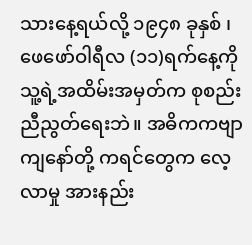သားနေ့ရယ်လို့ ၁၉၄၈ ခုနှစ် ၊ ဖေဖော်ဝါရီလ (၁၁)ရက်နေ့ကို သူ့ရဲ့အထိမ်းအမှတ်က စုစည်းညီညွတ်ရေးဘဲ။ အဓိကကဗျာ ကျနော်တို့ ကရင်တွေက လေ့လာမှု အားနည်း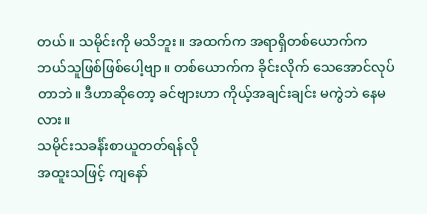တယ်။ သမိုင်းကို မသိဘူး။ အထက်က အရာရှိတစ်ယောက်က ဘယ်သူဖြစ်ဖြစ်ပေါ့ဗျာ။ တစ်ယောက်က ခိုင်းလိုက် သေအောင်လုပ်တာဘဲ။ ဒီဟာဆိုတော့ ခင်ဗျားဟာ ကိုယ့်အချင်းချင်း မကွဲဘဲ နေမလား။
သမိုင်းသခင်္န်းစာယူတတ်ရန်လို
အထူးသဖြင့် ကျနော်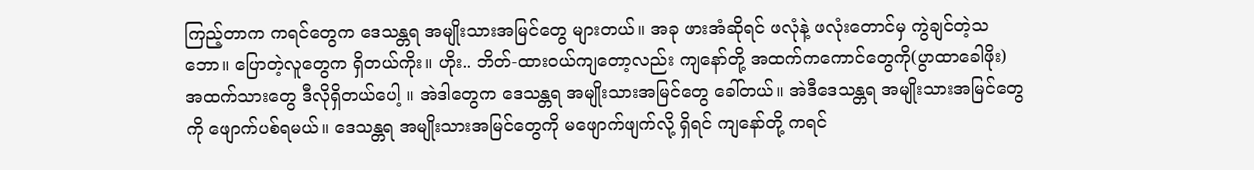ကြည့်တာက ကရင်တွေက ဒေသန္တရ အမျိုးသားအမြင်တွေ များတယ်။ အခု ဖားအံဆိုရင် ဖလုံနဲ့ ဖလုံးတောင်မှ ကွဲချင်တဲ့သဘော။ ပြောတဲ့လူတွေက ရှိတယ်ကိုး။ ဟိုး.. ဘိတ်-ထားဝယ်ကျတော့လည်း ကျနော်တို့ အထက်ကကောင်တွေကို(ပွာထာခေါဖိုး) အထက်သားတွေ ဒီလိုရှိတယ်ပေါ့ ။ အဲဒါတွေက ဒေသန္တရ အမျိုးသားအမြင်တွေ ခေါ်တယ်။ အဲဒီဒေသန္တရ အမျိုးသားအမြင်တွေကို ဖျောက်ပစ်ရမယ်။ ဒေသန္တရ အမျိုးသားအမြင်တွေကို မဖျောက်ဖျက်လို့ ရှိရင် ကျနော်တို့ ကရင်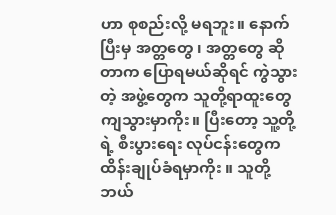ဟာ စုစည်းလို့ မရဘူး။ နောက်ပြီးမှ အတ္တတွေ ၊ အတ္တတွေ ဆိုတာက ပြောရမယ်ဆိုရင် ကွဲသွားတဲ့ အဖွဲ့တွေက သူတို့ရာထူးတွေ ကျသွားမှာကိုး။ ပြီးတော့ သူ့တို့ရဲ့ စီးပွားရေး လုပ်ငန်းတွေက ထိန်းချုပ်ခံရမှာကိုး ။ သူတို့ ဘယ်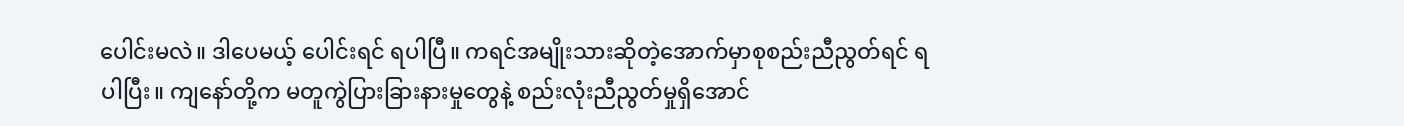ပေါင်းမလဲ။ ဒါပေမယ့် ပေါင်းရင် ရပါပြီ။ ကရင်အမျိုးသားဆိုတဲ့အောက်မှာစုစည်းညီညွတ်ရင် ရပါပြီး။ ကျနော်တို့က မတူကွဲပြားခြားနားမှုတွေနဲ့ စည်းလုံးညီညွတ်မှုရှိအောင်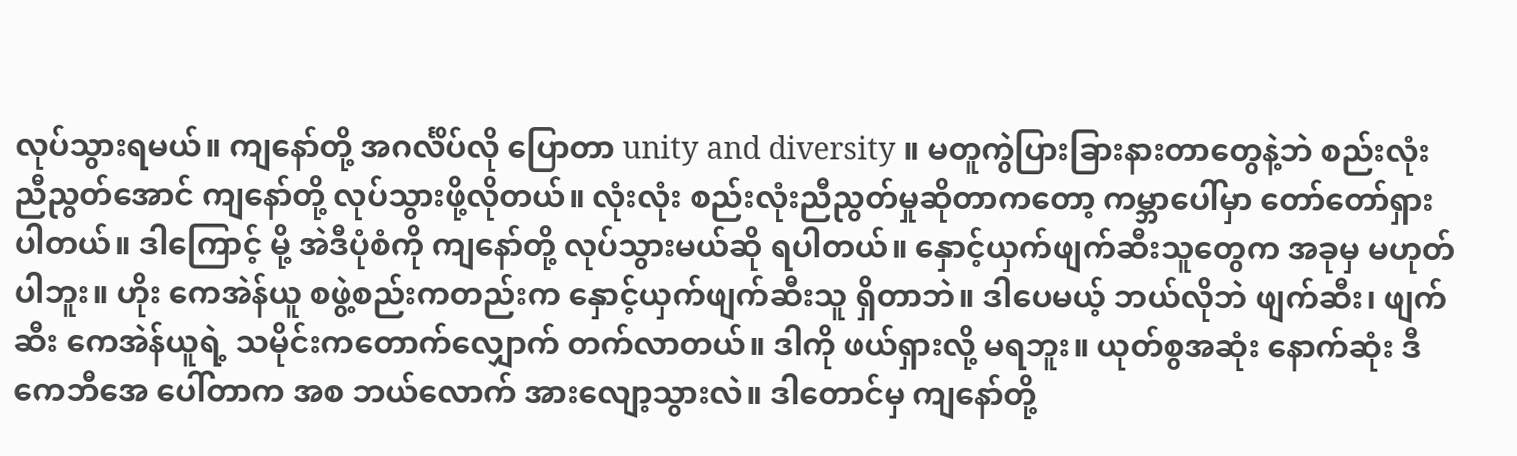လုပ်သွားရမယ်။ ကျနော်တို့ အဂင်္လိပ်လို ပြောတာ unity and diversity ။ မတူကွဲပြားခြားနားတာတွေနဲ့ဘဲ စည်းလုံးညီညွတ်အောင် ကျနော်တို့ လုပ်သွားဖို့လိုတယ်။ လုံးလုံး စည်းလုံးညီညွတ်မှုဆိုတာကတော့ ကမ္ဘာပေါ်မှာ တော်တော်ရှားပါတယ်။ ဒါကြောင့် မို့ အဲဒီပုံစံကို ကျနော်တို့ လုပ်သွားမယ်ဆို ရပါတယ်။ နှောင့်ယှက်ဖျက်ဆီးသူတွေက အခုမှ မဟုတ်ပါဘူး။ ဟိုး ကေအဲန်ယူ စဖွဲ့စည်းကတည်းက နှောင့်ယှက်ဖျက်ဆီးသူ ရှိတာဘဲ။ ဒါပေမယ့် ဘယ်လိုဘဲ ဖျက်ဆီး၊ ဖျက်ဆီး ကေအဲန်ယူရဲ့ သမိုင်းကတောက်လျှောက် တက်လာတယ်။ ဒါကို ဖယ်ရှားလို့ မရဘူး။ ယုတ်စွအဆုံး နောက်ဆုံး ဒီကေဘီအေ ပေါ်တာက အစ ဘယ်လောက် အားလျော့သွားလဲ။ ဒါတောင်မှ ကျနော်တို့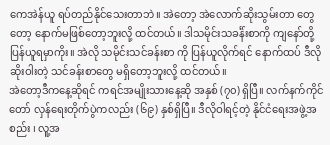ကေအဲန်ယူ ရပ်တည်နိုင်သေးတာဘဲ။ အဲတော့ အဲလောက်ဆိုးသွမ်းတာ တွေတော့ နောက်မဖြစ်တော့ဘူးလို့ ထင်တယ်။ ဒါသမိုင်းသခင်္န်းစာကို ကျနော်တို့ ပြန်ယူရမှာကိုး။ အဲလို သမိုင်းသင်ခန်းစာ ကို ပြန်ယူလိုက်ရင် နောက်ထပ် ဒီလိုဆိုးဝါးတဲ့ သင်ခန်းစာတွေ မရှိတော့ဘူးလို့ ထင်တယ်။
အဲတော့ဒီကနေ့ဆိုရင် ကရင်အမျိုးသားနေ့ဆို အနှစ် (၇၀) ရှိပြီ။ လက်နက်ကိုင်တော် လှန်ရေးတိုက်ပွဲကလည်း (၆၉) နှစ်ရှိပြီ။ ဒီလိုဝါရင့်တဲ့ နိုင်ငံရေးအဖွဲ့အစည်း ၊ လူ့အ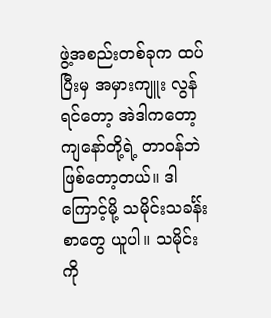ဖွဲ့အစည်းတစ်ခုက ထပ်ပြီးမှ အမှားကျူး လွန်ရင်တော့ အဲဒါကတော့ ကျနော်တို့ရဲ့ တာဝန်ဘဲ ဖြစ်တော့တယ်။ ဒါကြောင့်မို့ သမိုင်းသခင်္န်းစာတွေ ယူပါ။ သမိုင်းကို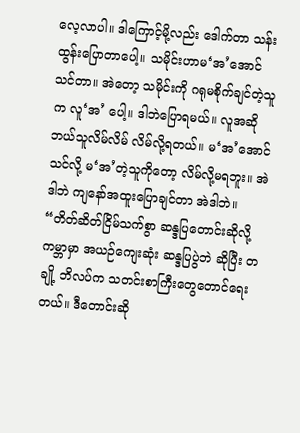လေ့လာပါ။ ဒါကြောင့်မို့လည်း ဒေါက်တာ သန်းထွန်းပြောတာပေါ့။ သမိုင်းဟာမ‘အ’အောင် သင်တာ။ အဲတော့ သမိုင်းကို ဂရုမစိုက်ချင်တဲ့သူက လူ‘အ’ ပေါ့။ ဒါဘဲပြောရမယ်။ လူအဆို ဘယ်သူလိမ်လိမ် လိမ်လို့ရတယ်။ မ‘အ’အောင်သင်လို့ မ‘အ’တဲ့သူကိုတော့ လိမ်လို့မရဘူး။ အဲဒါဘဲ ကျနော်အထူးပြောချင်တာ အဲဒါဘဲ။
“တိတ်ဆိတ်ငြိမ်သက်စွာ ဆန္ဒပြတောင်းဆိုလို့ ကမ္ဘာမှာ အယဉ်ကျေးဆုံး ဆန္ဒပြပွဲဘဲ ဆိုပြီး တချို့ ဘိလပ်က သတင်းစာကြီးတွေတောင်ရေးတယ်။ ဒီတောင်းဆို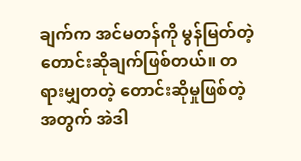ချက်က အင်မတန်ကို မွန်မြတ်တဲ့တောင်းဆိုချက်ဖြစ်တယ်။ တရားမျှတတဲ့ တောင်းဆိုမှုဖြစ်တဲ့အတွက် အဲဒါ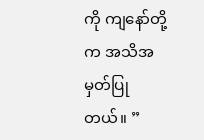ကို ကျနော်တို့က အသိအမှတ်ပြုတယ်။ ”